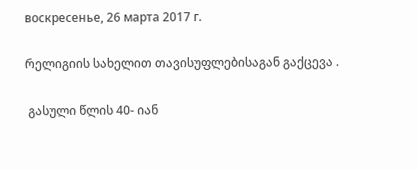воскресенье, 26 марта 2017 г.

რელიგიის სახელით თავისუფლებისაგან გაქცევა .

 გასული წლის 40- იან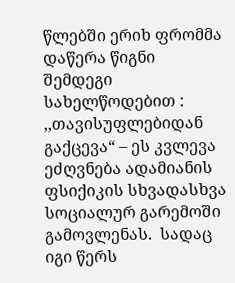წლებში ერიხ ფრომმა  დაწერა წიგნი  შემდეგი სახელწოდებით : ,,თავისუფლებიდან გაქცევა“ – ეს კვლევა ეძღვნება ადამიანის ფსიქიკის სხვადასხვა სოციალურ გარემოში გამოვლენას.  სადაც იგი წერს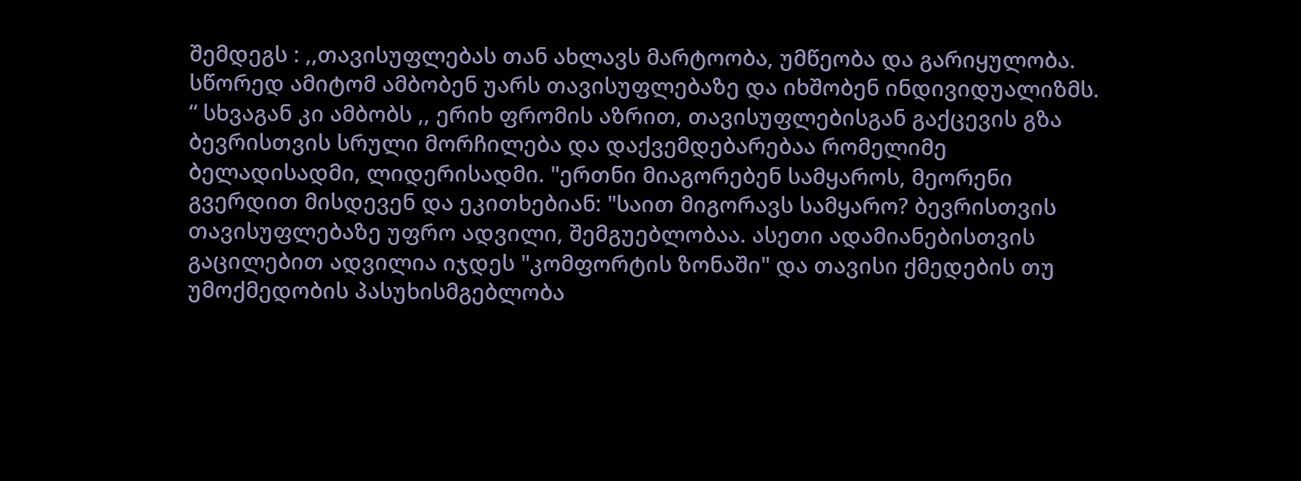შემდეგს : ,,თავისუფლებას თან ახლავს მარტოობა, უმწეობა და გარიყულობა. სწორედ ამიტომ ამბობენ უარს თავისუფლებაზე და იხშობენ ინდივიდუალიზმს. “ სხვაგან კი ამბობს ,, ერიხ ფრომის აზრით, თავისუფლებისგან გაქცევის გზა ბევრისთვის სრული მორჩილება და დაქვემდებარებაა რომელიმე ბელადისადმი, ლიდერისადმი. "ერთნი მიაგორებენ სამყაროს, მეორენი გვერდით მისდევენ და ეკითხებიან: "საით მიგორავს სამყარო? ბევრისთვის თავისუფლებაზე უფრო ადვილი, შემგუებლობაა. ასეთი ადამიანებისთვის გაცილებით ადვილია იჯდეს "კომფორტის ზონაში" და თავისი ქმედების თუ უმოქმედობის პასუხისმგებლობა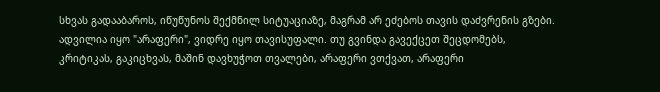სხვას გადააბაროს, იწუწუნოს შექმნილ სიტუაციაზე, მაგრამ არ ეძებოს თავის დაძვრენის გზები. ადვილია იყო "არაფერი", ვიდრე იყო თავისუფალი. თუ გვინდა გავექცეთ შეცდომებს, კრიტიკას, გაკიცხვას, მაშინ დავხუჭოთ თვალები, არაფერი ვთქვათ, არაფერი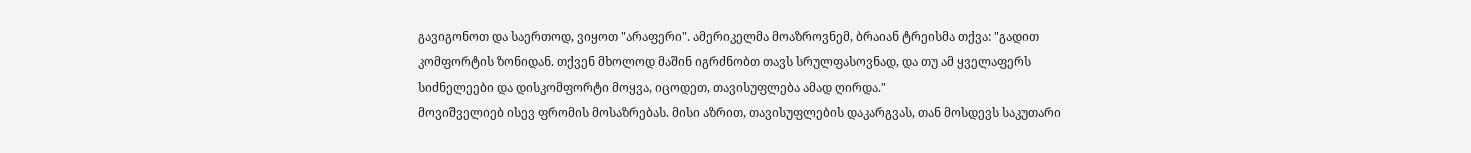გავიგონოთ და საერთოდ, ვიყოთ "არაფერი". ამერიკელმა მოაზროვნემ, ბრაიან ტრეისმა თქვა: "გადით კომფორტის ზონიდან. თქვენ მხოლოდ მაშინ იგრძნობთ თავს სრულფასოვნად, და თუ ამ ყველაფერს სიძნელეები და დისკომფორტი მოყვა, იცოდეთ, თავისუფლება ამად ღირდა."
მოვიშველიებ ისევ ფრომის მოსაზრებას. მისი აზრით, თავისუფლების დაკარგვას, თან მოსდევს საკუთარი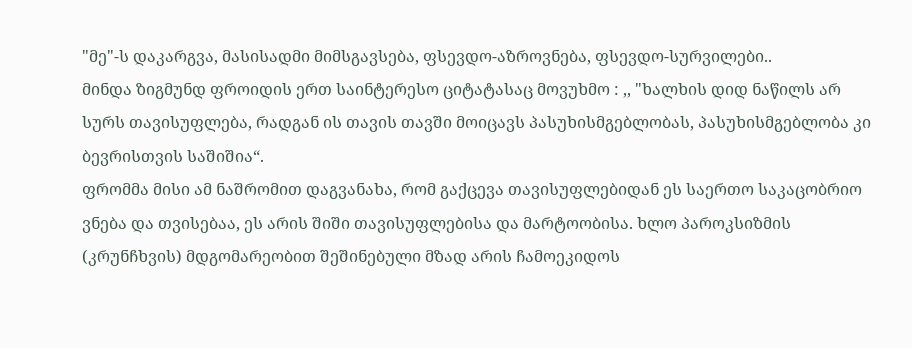"მე"-ს დაკარგვა, მასისადმი მიმსგავსება, ფსევდო-აზროვნება, ფსევდო-სურვილები..
მინდა ზიგმუნდ ფროიდის ერთ საინტერესო ციტატასაც მოვუხმო : ,, "ხალხის დიდ ნაწილს არ სურს თავისუფლება, რადგან ის თავის თავში მოიცავს პასუხისმგებლობას, პასუხისმგებლობა კი ბევრისთვის საშიშია“.
ფრომმა მისი ამ ნაშრომით დაგვანახა, რომ გაქცევა თავისუფლებიდან ეს საერთო საკაცობრიო ვნება და თვისებაა, ეს არის შიში თავისუფლებისა და მარტოობისა. ხლო პაროკსიზმის (კრუნჩხვის) მდგომარეობით შეშინებული მზად არის ჩამოეკიდოს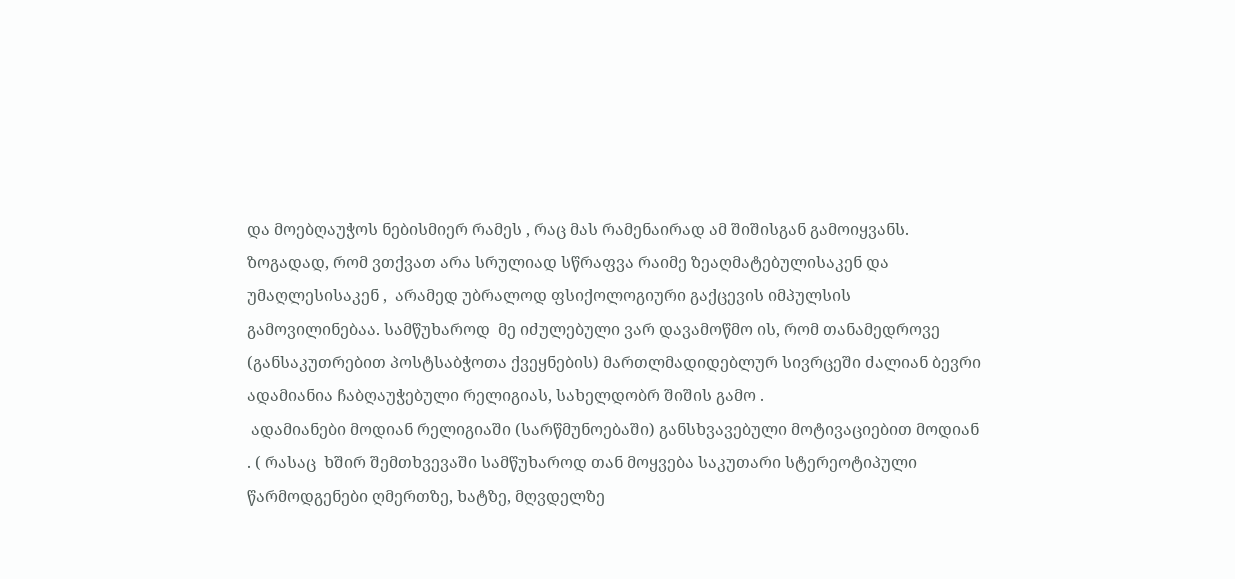და მოებღაუჭოს ნებისმიერ რამეს , რაც მას რამენაირად ამ შიშისგან გამოიყვანს.  ზოგადად, რომ ვთქვათ არა სრულიად სწრაფვა რაიმე ზეაღმატებულისაკენ და უმაღლესისაკენ ,  არამედ უბრალოდ ფსიქოლოგიური გაქცევის იმპულსის გამოვილინებაა. სამწუხაროდ  მე იძულებული ვარ დავამოწმო ის, რომ თანამედროვე (განსაკუთრებით პოსტსაბჭოთა ქვეყნების) მართლმადიდებლურ სივრცეში ძალიან ბევრი ადამიანია ჩაბღაუჭებული რელიგიას, სახელდობრ შიშის გამო .
 ადამიანები მოდიან რელიგიაში (სარწმუნოებაში) განსხვავებული მოტივაციებით მოდიან . ( რასაც  ხშირ შემთხვევაში სამწუხაროდ თან მოყვება საკუთარი სტერეოტიპული წარმოდგენები ღმერთზე, ხატზე, მღვდელზე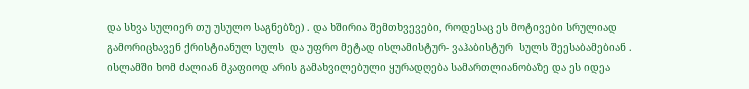და სხვა სულიერ თუ უსულო საგნებზე) . და ხშირია შემთხვევები, როდესაც ეს მოტივები სრულიად გამორიცხავენ ქრისტიანულ სულს  და უფრო მეტად ისლამისტურ- ვაჰაბისტურ  სულს შეესაბამებიან . ისლამში ხომ ძალიან მკაფიოდ არის გამახვილებული ყურადღება სამართლიანობაზე და ეს იდეა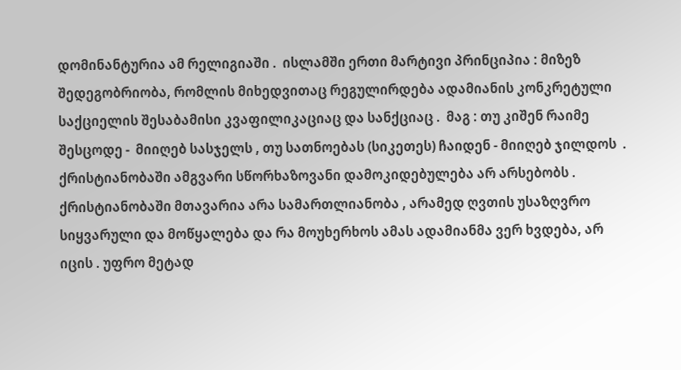დომინანტურია ამ რელიგიაში .  ისლამში ერთი მარტივი პრინციპია : მიზეზ შედეგობრიობა, რომლის მიხედვითაც რეგულირდება ადამიანის კონკრეტული საქციელის შესაბამისი კვაფილიკაციაც და სანქციაც .  მაგ : თუ კიშენ რაიმე შესცოდე -  მიიღებ სასჯელს , თუ სათნოებას (სიკეთეს) ჩაიდენ - მიიღებ ჯილდოს  .  ქრისტიანობაში ამგვარი სწორხაზოვანი დამოკიდებულება არ არსებობს .  ქრისტიანობაში მთავარია არა სამართლიანობა , არამედ ღვთის უსაზღვრო სიყვარული და მოწყალება და რა მოუხერხოს ამას ადამიანმა ვერ ხვდება, არ იცის . უფრო მეტად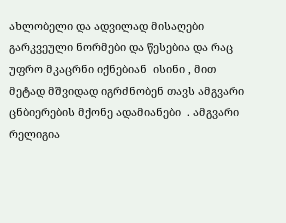ახლობელი და ადვილად მისაღები  გარკვეული ნორმები და წესებია და რაც უფრო მკაცრნი იქნებიან  ისინი , მით მეტად მშვიდად იგრძნობენ თავს ამგვარი ცნბიერების მქონე ადამიანები  . ამგვარი რელიგია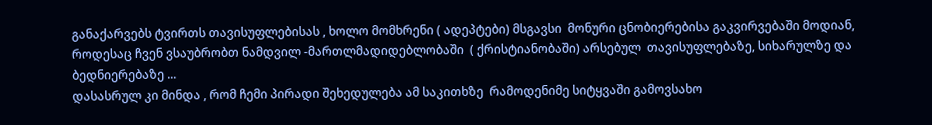განაქარვებს ტვირთს თავისუფლებისას , ხოლო მომხრენი ( ადეპტები) მსგავსი  მონური ცნობიერებისა გაკვირვებაში მოდიან, როდესაც ჩვენ ვსაუბრობთ ნამდვილ -მართლმადიდებლობაში  ( ქრისტიანობაში) არსებულ  თავისუფლებაზე, სიხარულზე და ბედნიერებაზე ...
დასასრულ კი მინდა , რომ ჩემი პირადი შეხედულება ამ საკითხზე  რამოდენიმე სიტყვაში გამოვსახო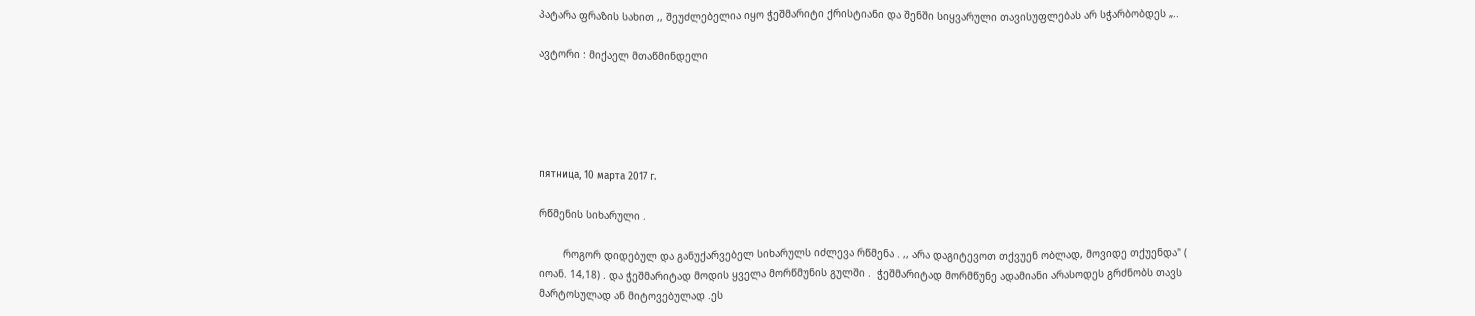პატარა ფრაზის სახით ,, შეუძლებელია იყო ჭეშმარიტი ქრისტიანი და შენში სიყვარული თავისუფლებას არ სჭარბობდეს „..

ავტორი : მიქაელ მთაწმინდელი





пятница, 10 марта 2017 г.

რწმენის სიხარული .

        როგორ დიდებულ და განუქარვებელ სიხარულს იძლევა რწმენა . ,, არა დაგიტევოთ თქვუენ ობლად, მოვიდე თქუენდა" ( იოან. 14,18) . და ჭეშმარიტად მოდის ყველა მორწმუნის გულში .  ჭეშმარიტად მორმწუნე ადამიანი არასოდეს გრძნობს თავს მარტოსულად ან მიტოვებულად .ეს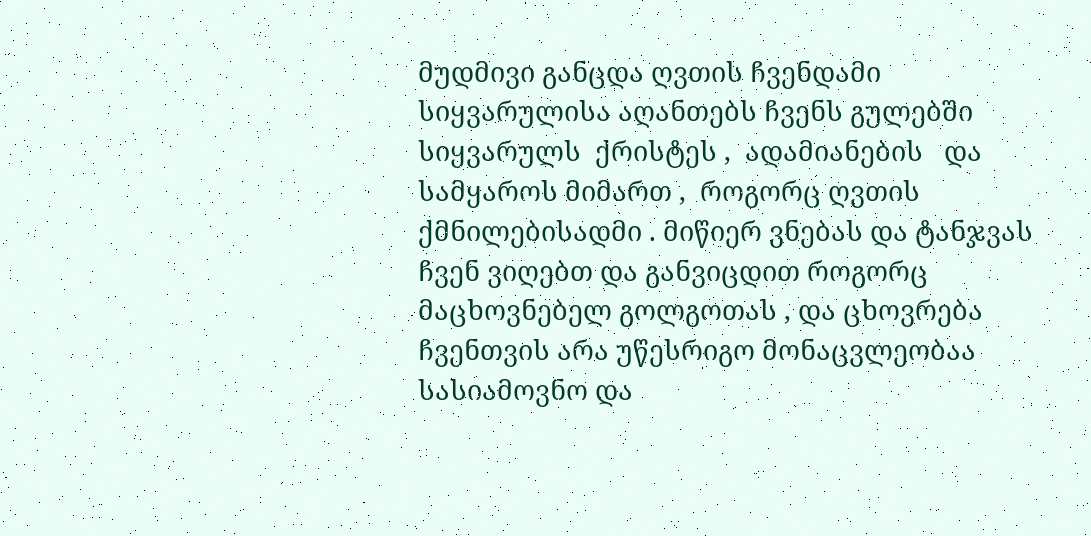მუდმივი განცდა ღვთის ჩვენდამი სიყვარულისა აღანთებს ჩვენს გულებში სიყვარულს  ქრისტეს ,  ადამიანების   და  სამყაროს მიმართ ,  როგორც ღვთის ქმნილებისადმი . მიწიერ ვნებას და ტანჯვას ჩვენ ვიღებთ და განვიცდით როგორც მაცხოვნებელ გოლგოთას , და ცხოვრება ჩვენთვის არა უწესრიგო მონაცვლეობაა სასიამოვნო და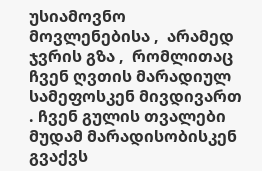უსიამოვნო მოვლენებისა ,  არამედ ჯვრის გზა ,  რომლითაც ჩვენ ღვთის მარადიულ სამეფოსკენ მივდივართ . ჩვენ გულის თვალები მუდამ მარადისობისკენ გვაქვს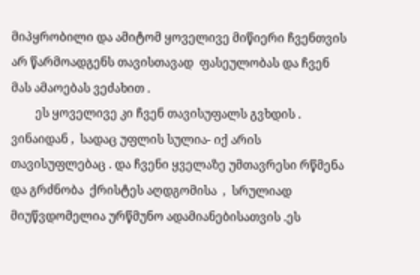მიპყრობილი და ამიტომ ყოველივე მიწიერი ჩვენთვის არ წარმოადგენს თავისთავად  ფასეულობას და ჩვენ მას ამაოებას ვეძახით .
        ეს ყოველივე კი ჩვენ თავისუფალს გვხდის . ვინაიდან ,  სადაც უფლის სულია- იქ არის თავისუფლებაც . და ჩვენი ყველაზე უმთავრესი რწმენა და გრძნობა  ქრისტეს აღდგომისა  ,  სრულიად მიუწვდომელია ურწმუნო ადამიანებისათვის .ეს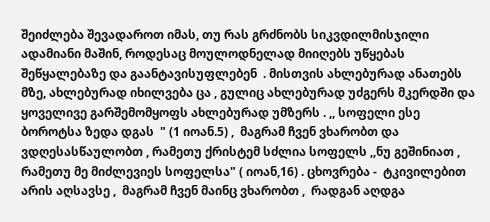შეიძლება შევადაროთ იმას, თუ რას გრძნობს სიკვდილმისჯილი ადამიანი მაშინ, როდესაც მოულოდნელად მიიღებს უწყებას შეწყალებაზე და გაანტავისუფლებენ  . მისთვის ახლებურად ანათებს მზე, ახლებურად იხილვება ცა , გულიც ახლებურად უძგერს მკერდში და ყოველივე გარშემომყოფს ახლებურად უმზერს . ,, სოფელი ესე ბოროტსა ზედა დგას  " (1 იოან.5) ,  მაგრამ ჩვენ ვხარობთ და ვდღესასწაულობთ , რამეთუ ქრისტემ სძლია სოფელს ,,ნუ გეშინიათ , რამეთუ მე მიძლევიეს სოფელსა" ( იოან,16) . ცხოვრება -  ტკივილებით არის აღსავსე ,  მაგრამ ჩვენ მაინც ვხარობთ ,  რადგან აღდგა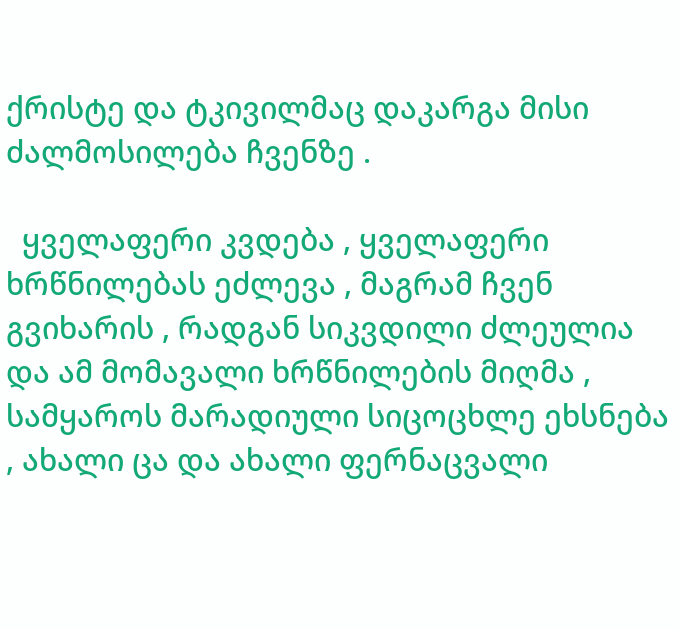ქრისტე და ტკივილმაც დაკარგა მისი ძალმოსილება ჩვენზე .

  ყველაფერი კვდება , ყველაფერი ხრწნილებას ეძლევა , მაგრამ ჩვენ გვიხარის , რადგან სიკვდილი ძლეულია  და ამ მომავალი ხრწნილების მიღმა , სამყაროს მარადიული სიცოცხლე ეხსნება , ახალი ცა და ახალი ფერნაცვალი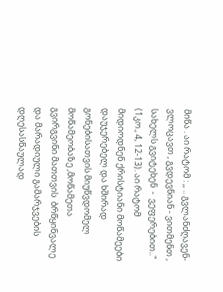მიწა . აი რატომ : ,, .. გვლანძღავენ- ვლოცავთ , გვდევნიან - ვითმენთ , სახელს გვიტეხენ  -  ვეფერებით.." (1კო., 4, 12-13). აი რატომ მიდიოდნენ ქრისტიანი მოწამეები დაუჯერებელ და ხშირად გონებისათვის მიუწვდომელ მოწამეობაზე ,მოწამეთა გვირგვინი მათთვის  ბრწყინვალე და მარადიული გამარჯვების დღესასწაულად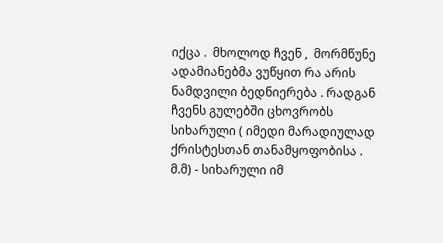იქცა .  მხოლოდ ჩვენ ,  მორმწუნე ადამიანებმა ვუწყით რა არის ნამდვილი ბედნიერება . რადგან ჩვენს გულებში ცხოვრობს სიხარული ( იმედი მარადიულად ქრისტესთან თანამყოფობისა . მ.მ) - სიხარული იმ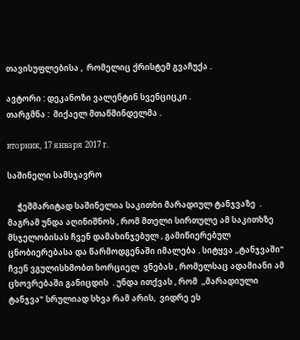თავისუფლებისა ,  რომელიც ქრისტემ გვაჩუქა .

ავტორი : დეკანოზი ვალენტინ სვენციცკი .
თარგმნა :  მიქაელ მთაწმინდელმა .

вторник, 17 января 2017 г.

საშინელი სამსჯავრო

     ჭეშმარიტად საშინელია საკითხი მარადიულ ტანჯვაზე  . მაგრამ უნდა აღინიშნოს , რომ მთელი სირთულე ამ საკითხზე მსჯელობისას ჩვენ დამახინჯებულ , გამიწიერებულ ცნობიერებასა და წარმოდგენაში იმალება . სიტყვა ,,ტანჯვაში" ჩვენ ვგულისხმობთ ხორციელ  ვნებას , რომელსაც ადამიანი ამ ცხოვრებაში განიცდის  . უნდა ითქვას , რომ  ,,მარადიული ტანჯვა" სრულიად სხვა რამ არის,  ვიდრე ეს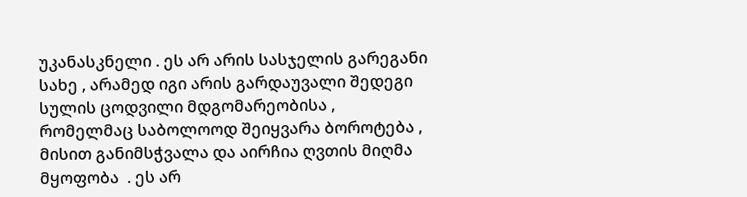უკანასკნელი . ეს არ არის სასჯელის გარეგანი სახე , არამედ იგი არის გარდაუვალი შედეგი სულის ცოდვილი მდგომარეობისა , რომელმაც საბოლოოდ შეიყვარა ბოროტება , მისით განიმსჭვალა და აირჩია ღვთის მიღმა მყოფობა  . ეს არ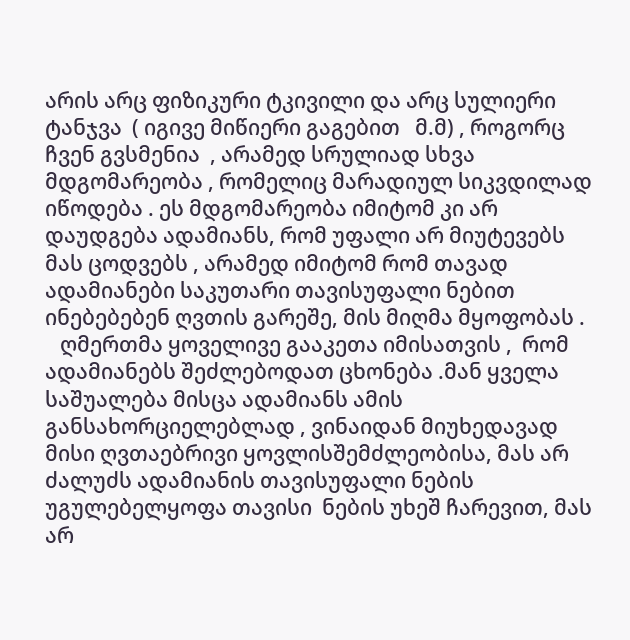არის არც ფიზიკური ტკივილი და არც სულიერი ტანჯვა  ( იგივე მიწიერი გაგებით   მ.მ) , როგორც ჩვენ გვსმენია  , არამედ სრულიად სხვა მდგომარეობა , რომელიც მარადიულ სიკვდილად იწოდება . ეს მდგომარეობა იმიტომ კი არ დაუდგება ადამიანს, რომ უფალი არ მიუტევებს მას ცოდვებს , არამედ იმიტომ რომ თავად ადამიანები საკუთარი თავისუფალი ნებით ინებებებენ ღვთის გარეშე, მის მიღმა მყოფობას .
   ღმერთმა ყოველივე გააკეთა იმისათვის ,  რომ ადამიანებს შეძლებოდათ ცხონება .მან ყველა საშუალება მისცა ადამიანს ამის განსახორციელებლად , ვინაიდან მიუხედავად მისი ღვთაებრივი ყოვლისშემძლეობისა, მას არ ძალუძს ადამიანის თავისუფალი ნების უგულებელყოფა თავისი  ნების უხეშ ჩარევით, მას არ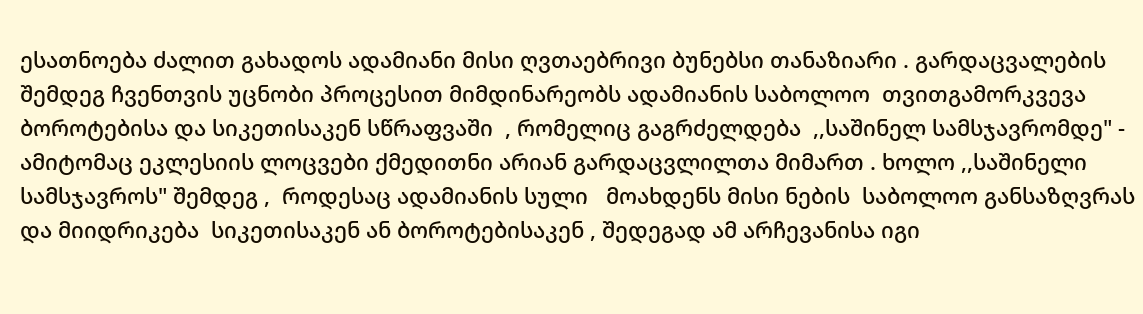ესათნოება ძალით გახადოს ადამიანი მისი ღვთაებრივი ბუნებსი თანაზიარი . გარდაცვალების შემდეგ ჩვენთვის უცნობი პროცესით მიმდინარეობს ადამიანის საბოლოო  თვითგამორკვევა ბოროტებისა და სიკეთისაკენ სწრაფვაში  , რომელიც გაგრძელდება  ,,საშინელ სამსჯავრომდე" -  ამიტომაც ეკლესიის ლოცვები ქმედითნი არიან გარდაცვლილთა მიმართ . ხოლო ,,საშინელი სამსჯავროს" შემდეგ ,  როდესაც ადამიანის სული   მოახდენს მისი ნების  საბოლოო განსაზღვრას  და მიიდრიკება  სიკეთისაკენ ან ბოროტებისაკენ , შედეგად ამ არჩევანისა იგი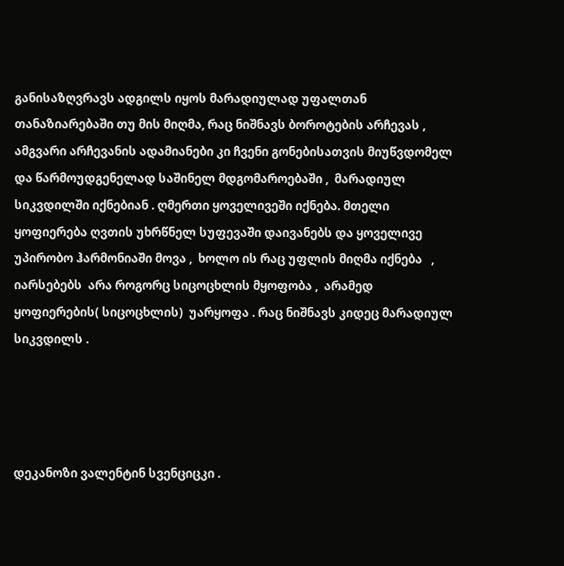განისაზღვრავს ადგილს იყოს მარადიულად უფალთან თანაზიარებაში თუ მის მიღმა, რაც ნიშნავს ბოროტების არჩევას ,  ამგვარი არჩევანის ადამიანები კი ჩვენი გონებისათვის მიუწვდომელ  და წარმოუდგენელად საშინელ მდგომაროებაში ,  მარადიულ სიკვდილში იქნებიან . ღმერთი ყოველივეში იქნება. მთელი ყოფიერება ღვთის უხრწნელ სუფევაში დაივანებს და ყოველივე უპირობო ჰარმონიაში მოვა ,  ხოლო ის რაც უფლის მიღმა იქნება   , იარსებებს  არა როგორც სიცოცხლის მყოფობა ,  არამედ ყოფიერების( სიცოცხლის)  უარყოფა . რაც ნიშნავს კიდეც მარადიულ სიკვდილს .




დეკანოზი ვალენტინ სვენციცკი .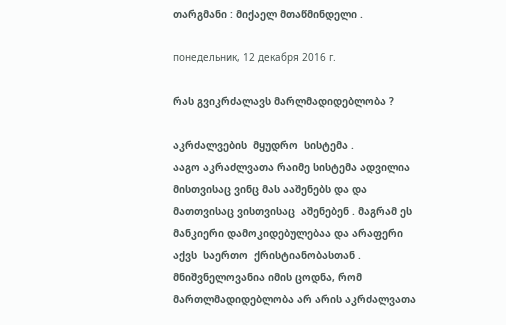თარგმანი : მიქაელ მთაწმინდელი .

понедельник, 12 декабря 2016 г.

რას გვიკრძალავს მარლმადიდებლობა ?

აკრძალვების  მყუდრო  სისტემა .
ააგო აკრაძლვათა რაიმე სისტემა ადვილია  მისთვისაც ვინც მას ააშენებს და და მათთვისაც ვისთვისაც  აშენებენ . მაგრამ ეს მანკიერი დამოკიდებულებაა და არაფერი აქვს  საერთო  ქრისტიანობასთან .
მნიშვნელოვანია იმის ცოდნა, რომ მართლმადიდებლობა არ არის აკრძალვათა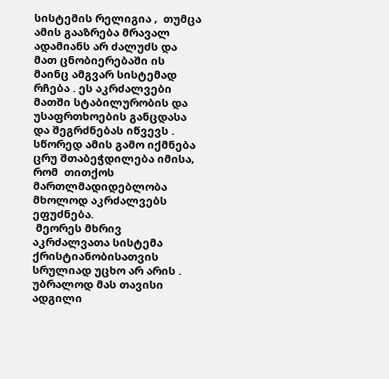სისტემის რელიგია ,  თუმცა ამის გააზრება მრავალ ადამიანს არ ძალუძს და მათ ცნობიერებაში ის მაინც ამგვარ სისტემად რჩება . ეს აკრძალვები მათში სტაბილურობის და უსაფრთხოების განცდასა და შეგრძნებას იწვევს . სწორედ ამის გამო იქმნება ცრუ შთაბეჭდილება იმისა, რომ  თითქოს მართლმადიდებლობა მხოლოდ აკრძალვებს ეფუძნება.
 მეორეს მხრივ  აკრძალვათა სისტემა ქრისტიანობისათვის სრულიად უცხო არ არის . უბრალოდ მას თავისი ადგილი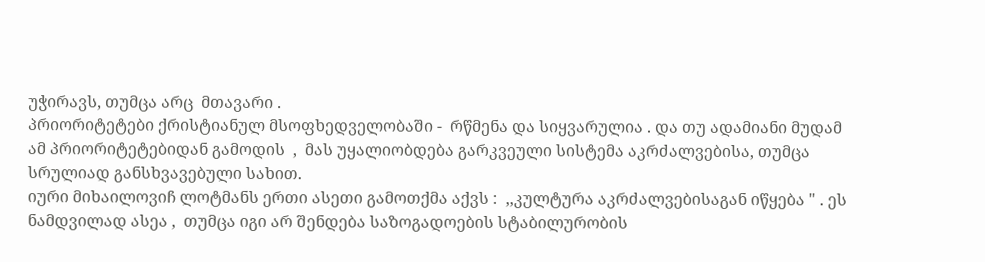უჭირავს, თუმცა არც  მთავარი .
პრიორიტეტები ქრისტიანულ მსოფხედველობაში -  რწმენა და სიყვარულია . და თუ ადამიანი მუდამ ამ პრიორიტეტებიდან გამოდის  ,  მას უყალიობდება გარკვეული სისტემა აკრძალვებისა, თუმცა სრულიად განსხვავებული სახით.
იური მიხაილოვიჩ ლოტმანს ერთი ასეთი გამოთქმა აქვს :  ,,კულტურა აკრძალვებისაგან იწყება " . ეს ნამდვილად ასეა ,  თუმცა იგი არ შენდება საზოგადოების სტაბილურობის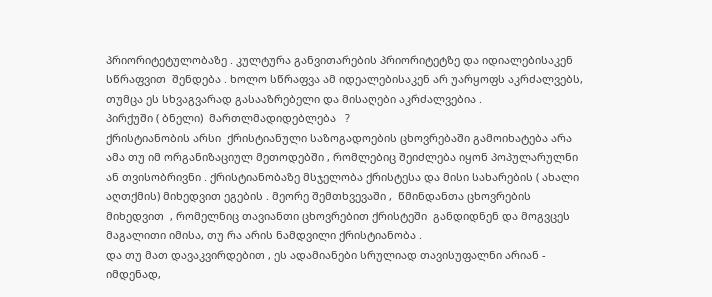პრიორიტეტულობაზე . კულტურა განვითარების პრიორიტეტზე და იდიალებისაკენ სწრაფვით  შენდება . ხოლო სწრაფვა ამ იდეალებისაკენ არ უარყოფს აკრძალვებს, თუმცა ეს სხვაგვარად გასააზრებელი და მისაღები აკრძალვებია .
პირქუში ( ბნელი)  მართლმადიდებლება   ?
ქრისტიანობის არსი  ქრისტიანული საზოგადოების ცხოვრებაში გამოიხატება არა ამა თუ იმ ორგანიზაციულ მეთოდებში , რომლებიც შეიძლება იყონ პოპულარულნი ან თვისობრივნი . ქრისტიანობაზე მსჯელობა ქრისტესა და მისი სახარების ( ახალი აღთქმის) მიხედვით ეგების . მეორე შემთხვევაში ,  წმინდანთა ცხოვრების მიხედვით  , რომელნიც თავიანთი ცხოვრებით ქრისტეში  განდიდნენ და მოგვცეს მაგალითი იმისა, თუ რა არის ნამდვილი ქრისტიანობა .
და თუ მათ დავაკვირდებით , ეს ადამიანები სრულიად თავისუფალნი არიან -  იმდენად,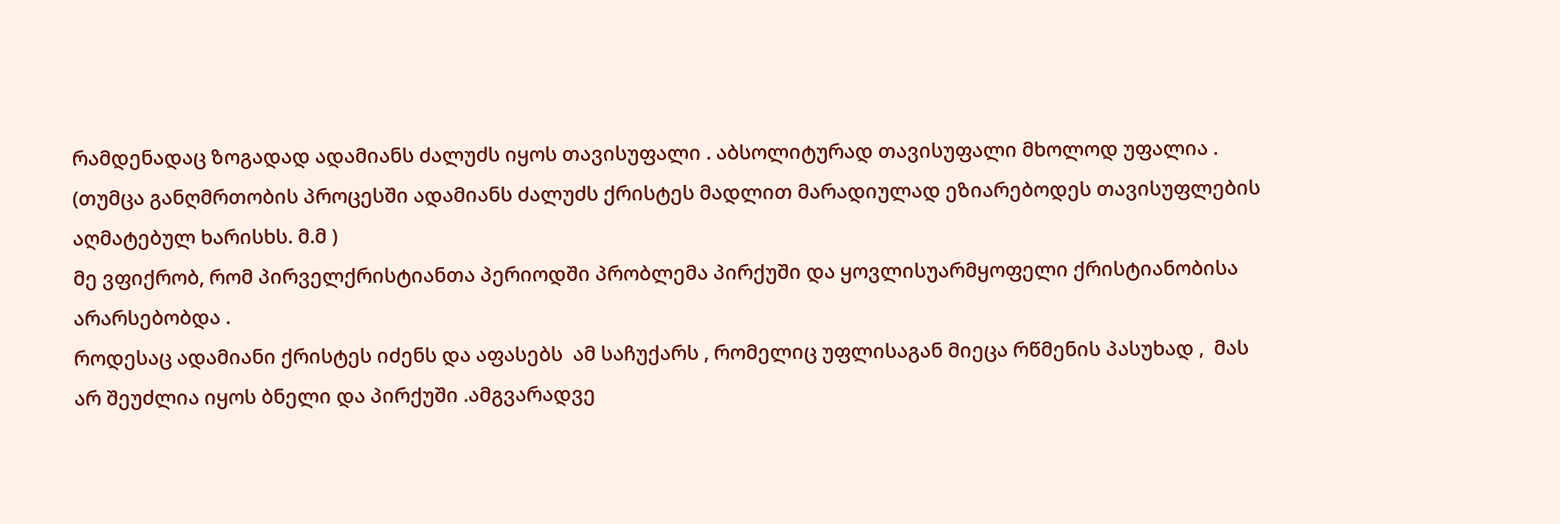რამდენადაც ზოგადად ადამიანს ძალუძს იყოს თავისუფალი . აბსოლიტურად თავისუფალი მხოლოდ უფალია . (თუმცა განღმრთობის პროცესში ადამიანს ძალუძს ქრისტეს მადლით მარადიულად ეზიარებოდეს თავისუფლების აღმატებულ ხარისხს. მ.მ )
მე ვფიქრობ, რომ პირველქრისტიანთა პერიოდში პრობლემა პირქუში და ყოვლისუარმყოფელი ქრისტიანობისა არარსებობდა .
როდესაც ადამიანი ქრისტეს იძენს და აფასებს  ამ საჩუქარს , რომელიც უფლისაგან მიეცა რწმენის პასუხად ,  მას არ შეუძლია იყოს ბნელი და პირქუში .ამგვარადვე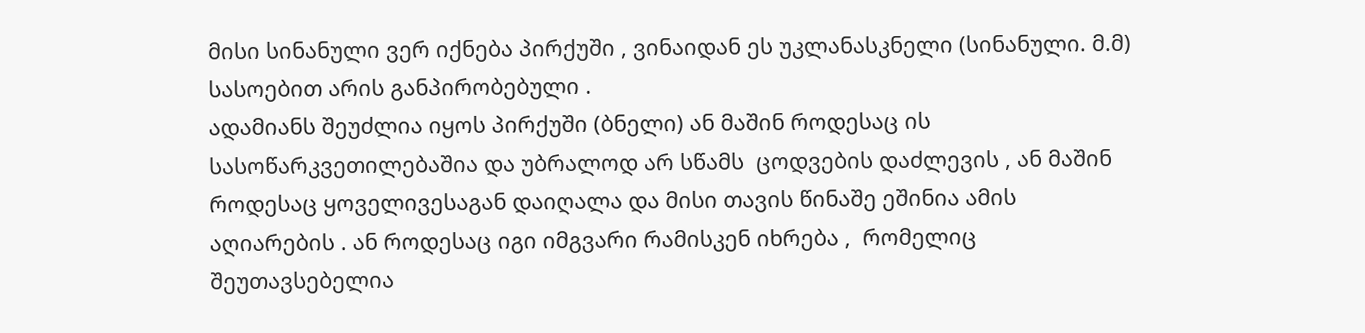მისი სინანული ვერ იქნება პირქუში , ვინაიდან ეს უკლანასკნელი (სინანული. მ.მ) სასოებით არის განპირობებული .
ადამიანს შეუძლია იყოს პირქუში (ბნელი) ან მაშინ როდესაც ის სასოწარკვეთილებაშია და უბრალოდ არ სწამს  ცოდვების დაძლევის , ან მაშინ როდესაც ყოველივესაგან დაიღალა და მისი თავის წინაშე ეშინია ამის აღიარების . ან როდესაც იგი იმგვარი რამისკენ იხრება ,  რომელიც შეუთავსებელია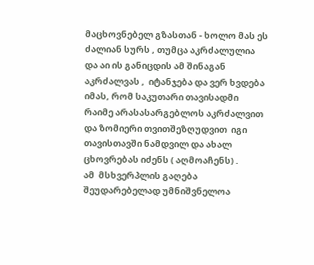მაცხოვნებელ გზასთან - ხოლო მას ეს ძალიან სურს , თუმცა აკრძალულია და აი ის განიცდის ამ შინაგან აკრძალვას ,  იტანჯება და ვერ ხვდება  იმას, რომ საკუთარი თავისადმი რაიმე არასასარგებლოს აკრძალვით და ზომიერი თვითშეზღუდვით  იგი  თავისთავში ნამდვილ და ახალ ცხოვრებას იძენს ( აღმოაჩენს) .
ამ  მსხვერპლის გაღება  შეუდარებელად უმნიშვნელოა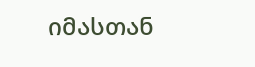იმასთან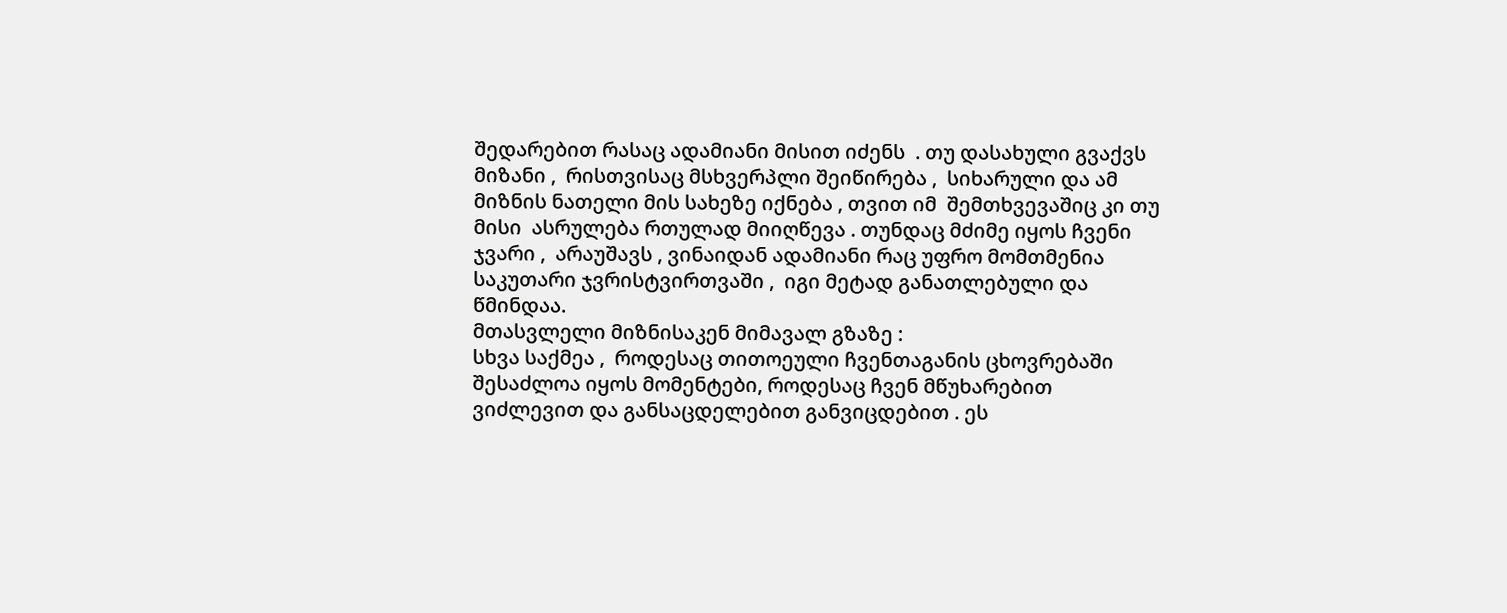შედარებით რასაც ადამიანი მისით იძენს  . თუ დასახული გვაქვს მიზანი ,  რისთვისაც მსხვერპლი შეიწირება ,  სიხარული და ამ მიზნის ნათელი მის სახეზე იქნება , თვით იმ  შემთხვევაშიც კი თუ მისი  ასრულება რთულად მიიღწევა . თუნდაც მძიმე იყოს ჩვენი ჯვარი ,  არაუშავს , ვინაიდან ადამიანი რაც უფრო მომთმენია საკუთარი ჯვრისტვირთვაში ,  იგი მეტად განათლებული და წმინდაა.
მთასვლელი მიზნისაკენ მიმავალ გზაზე :
სხვა საქმეა ,  როდესაც თითოეული ჩვენთაგანის ცხოვრებაში შესაძლოა იყოს მომენტები, როდესაც ჩვენ მწუხარებით ვიძლევით და განსაცდელებით განვიცდებით . ეს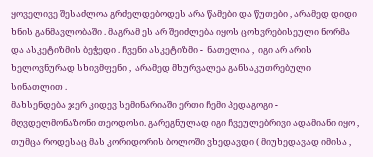ყოველივე შესაძლოა გრძელდებოდეს არა წამები და წუთები , არამედ დიდი ხნის განმავლობაში . მაგრამ ეს არ შეიძლება იყოს ცოხვრებისეული ნორმა და ასკეტიზმის ბეჭედი . ჩვენი ასკეტიზმი -  ნათელია ,  იგი არ არის ხელოვნურად სხივმფენი ,  არამედ მხურვალეა განსაკუთრებული სინათლით .
მახსენდება ჯერ კიდევ სემინარიაში ერთი ჩემი პედაგოგი -  მღვდელმონაზონი თეოდოსი. გარეგნულად იგი ჩვეულებრივი ადამიანი იყო , თუმცა როდესაც მას კორიდორის ბოლოში ვხედავდი ( მიუხედავად იმისა ,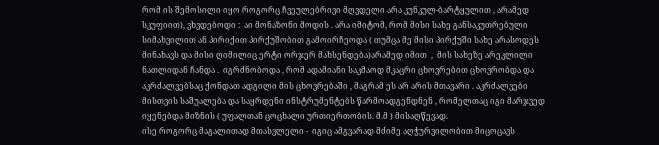რომ ის შემოსილი იყო როგორც ჩვეულებრივი მღვდელი არა კუნკულ-ბარტყულით , არამედ სკუფიით), ვხვდებოდი :  აი მონაზონი მოდის . არა იმიტომ, რომ მისი სახე განსაკუთრებული სიმახვილით ან პირიქით პირქუშობით გამოირჩეოდა ( თუმცა მე მისი პირქუში სახე არასოდეს მინახავს და მისი ღიმილიც ერტი ორჯერ მახსენდება)არამედ იმით  ,  მის სახეზე არეკლილი ნათლიდან ჩანდა .  იგრძნობოდა , რომ ადამიანი საკმაოდ მკაცრი ცხოვრებით ცხოვრობდა და აკრძალვებსაც ქონდათ ადგილი მის ცხოვრებაში , მაგრამ ეს არ არის მთავარი . აკრძალვები მისთვის საშუალება და საყრდენი ინსტრუმენტებს წარმოადგენდნენ , რომელთაც იგი მარჯვედ იყენებდა მიზნის ( უფალთან ცოცხალი ურთიერთობის. მ.მ ) მისაღწევად.
ისე როგორც მაგალითად მთასვლელი -  იგიც ამგვარად მძიმე აღჭურვილობით მიცოცავს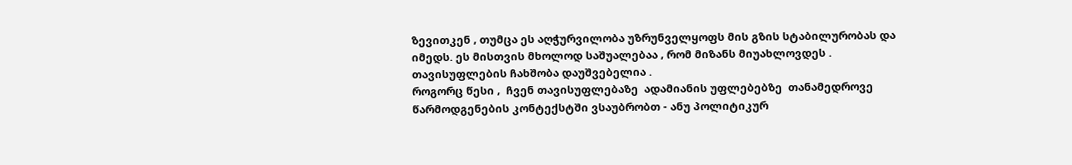ზევითკენ , თუმცა ეს აღჭურვილობა უზრუნველყოფს მის გზის სტაბილურობას და იმედს. ეს მისთვის მხოლოდ საშუალებაა , რომ მიზანს მიუახლოვდეს .
თავისუფლების ჩახშობა დაუშვებელია .
როგორც წესი ,  ჩვენ თავისუფლებაზე  ადამიანის უფლებებზე  თანამედროვე წარმოდგენების კონტექსტში ვსაუბრობთ - ანუ პოლიტიკურ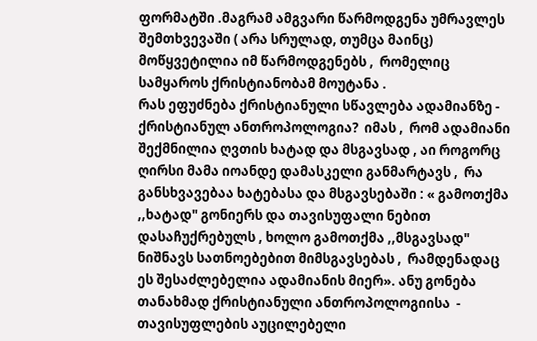ფორმატში .მაგრამ ამგვარი წარმოდგენა უმრავლეს შემთხვევაში ( არა სრულად, თუმცა მაინც) მოწყვეტილია იმ წარმოდგენებს ,  რომელიც სამყაროს ქრისტიანობამ მოუტანა .
რას ეფუძნება ქრისტიანული სწავლება ადამიანზე -  ქრისტიანულ ანთროპოლოგია?  იმას ,  რომ ადამიანი შექმნილია ღვთის ხატად და მსგავსად , აი როგორც ღირსი მამა იოანდე დამასკელი განმარტავს ,  რა განსხვავებაა ხატებასა და მსგავსებაში : « გამოთქმა ,,ხატად" გონიერს და თავისუფალი ნებით დასაჩუქრებულს , ხოლო გამოთქმა ,,მსგავსად" ნიშნავს სათნოებებით მიმსგავსებას ,  რამდენადაც ეს შესაძლებელია ადამიანის მიერ». ანუ გონება თანახმად ქრისტიანული ანთროპოლოგიისა  -  თავისუფლების აუცილებელი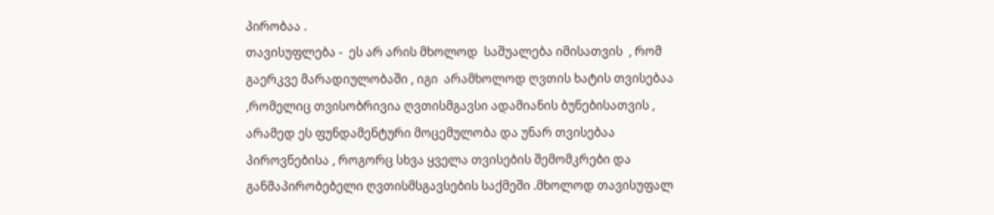პირობაა .
თავისუფლება -  ეს არ არის მხოლოდ  საშუალება იმისათვის  , რომ გაერკვე მარადიულობაში , იგი  არამხოლოდ ღვთის ხატის თვისებაა ,რომელიც თვისობრივია ღვთისმგავსი ადამიანის ბუნებისათვის ,  არამედ ეს ფუნდამენტური მოცემულობა და უნარ თვისებაა პიროვნებისა , როგორც სხვა ყველა თვისების შემომკრები და განმაპირობებელი ღვთისმსგავსების საქმეში .მხოლოდ თავისუფალ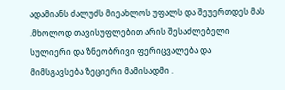ადამიანს ძალუძს მიეახლოს უფალს და შეუერთდეს მას .მხოლოდ თავისუფლებით არის შესაძლებელი სულიერი და ზნეობრივი ფერიცვალება და მიმსგავსება ზეციერი მამისადმი .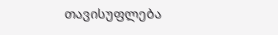თავისუფლება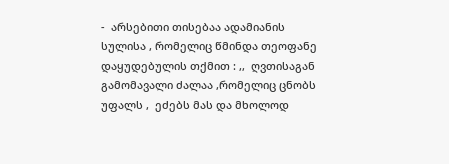-  არსებითი თისებაა ადამიანის სულისა , რომელიც წმინდა თეოფანე დაყუდებულის თქმით : ,,  ღვთისაგან გამომავალი ძალაა ,რომელიც ცნობს უფალს ,  ეძებს მას და მხოლოდ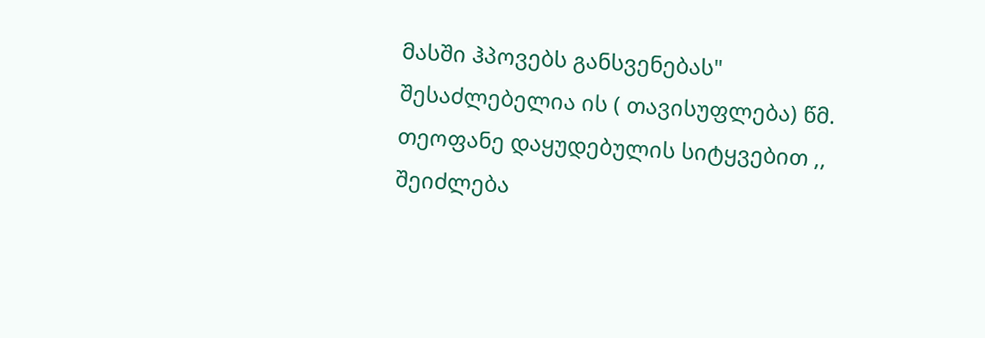მასში ჰპოვებს განსვენებას" შესაძლებელია ის ( თავისუფლება) წმ. თეოფანე დაყუდებულის სიტყვებით ,,  შეიძლება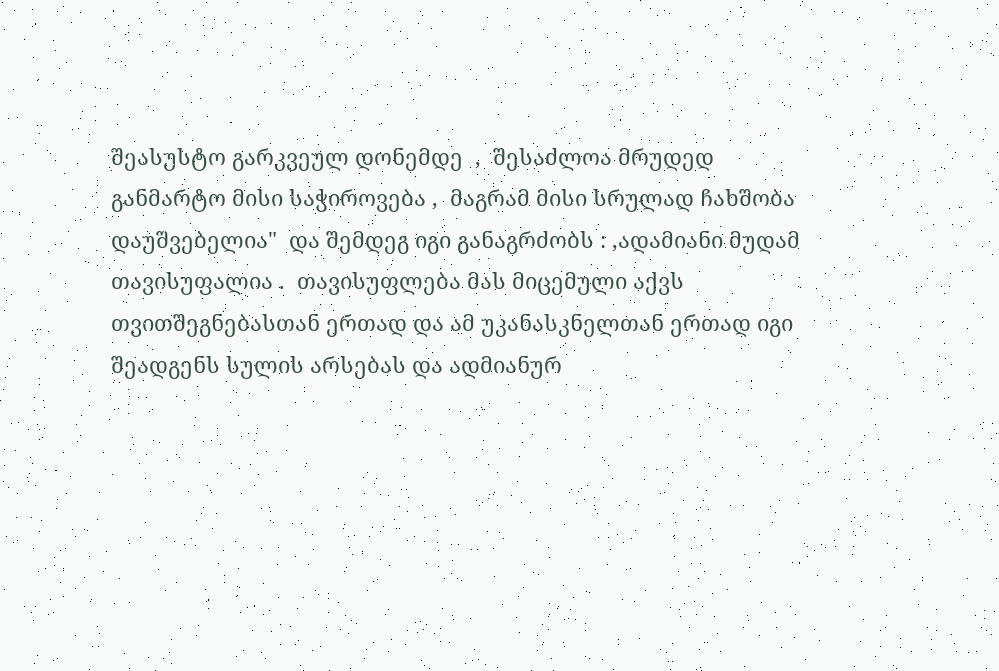შეასუსტო გარკვეულ დონემდე  ,  შესაძლოა მრუდედ განმარტო მისი საჭიროვება ,  მაგრამ მისი სრულად ჩახშობა დაუშვებელია"  და შემდეგ იგი განაგრძობს : ,ადამიანი მუდამ თავისუფალია .  თავისუფლება მას მიცემული აქვს თვითშეგნებასთან ერთად და ამ უკანასკნელთან ერთად იგი შეადგენს სულის არსებას და ადმიანურ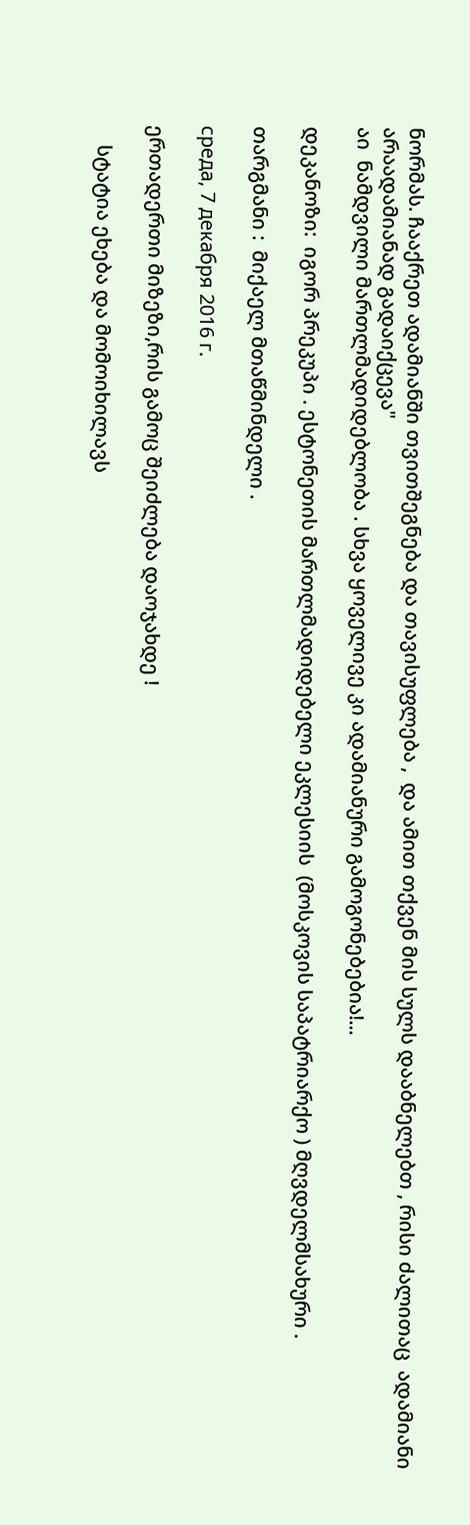ნორმას. ჩააქრეთ ადამიანში თვითშეგნება და თავისუფლება ,  და ამით თქვენ მის სულს დააბნელებთ , რისი ძალითაც  ადამიანი არაადამიანად გადაიქცევა"
აი  ნამდვილი მართლმადიდებლობა . სხვა ყოველივე კი ადამიანური გამოგონებებია!...

დეკანოზი:  იგორ პრეკუპი . ესტონეთის მართლმადიდებელი ეკლესიის  (მოსკოვის საპატრიარქო ) მღვდელმსახური .

თარგმანი :  მიქაელ მთაწმინდელი .

среда, 7 декабря 2016 г.

ერთადერთი მიზეზი,რის გამოც შეიძლება დაოჯახდე !

    სტატია ეხება და მომოიხილავს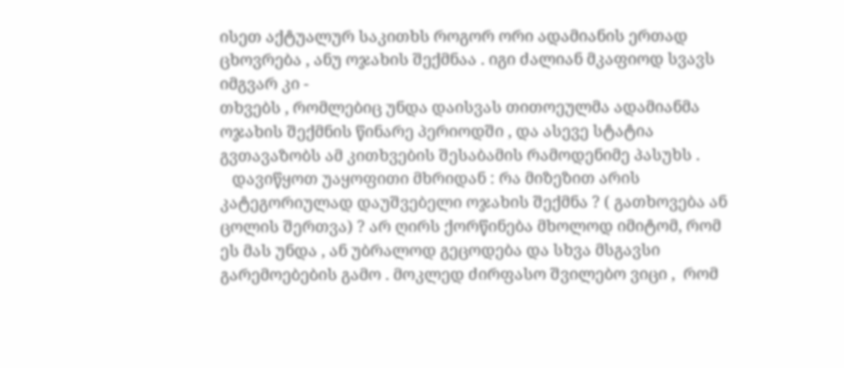ისეთ აქტუალურ საკითხს როგორ ორი ადამიანის ერთად ცხოვრება , ანუ ოჯახის შექმნაა . იგი ძალიან მკაფიოდ სვავს იმგვარ კი -
თხვებს , რომლებიც უნდა დაისვას თითოეულმა ადამიანმა ოჯახის შექმნის წინარე პერიოდში , და ასევე სტატია გვთავაზობს ამ კითხვების შესაბამის რამოდენიმე პასუხს .
   დავიწყოთ უაყოფითი მხრიდან : რა მიზეზით არის კატეგორიულად დაუშვებელი ოჯახის შექმნა ? ( გათხოვება ან ცოლის შერთვა) ? არ ღირს ქორწინება მხოლოდ იმიტომ, რომ ეს მას უნდა , ან უბრალოდ გეცოდება და სხვა მსგავსი გარემოებების გამო . მოკლედ ძირფასო შვილებო ვიცი ,  რომ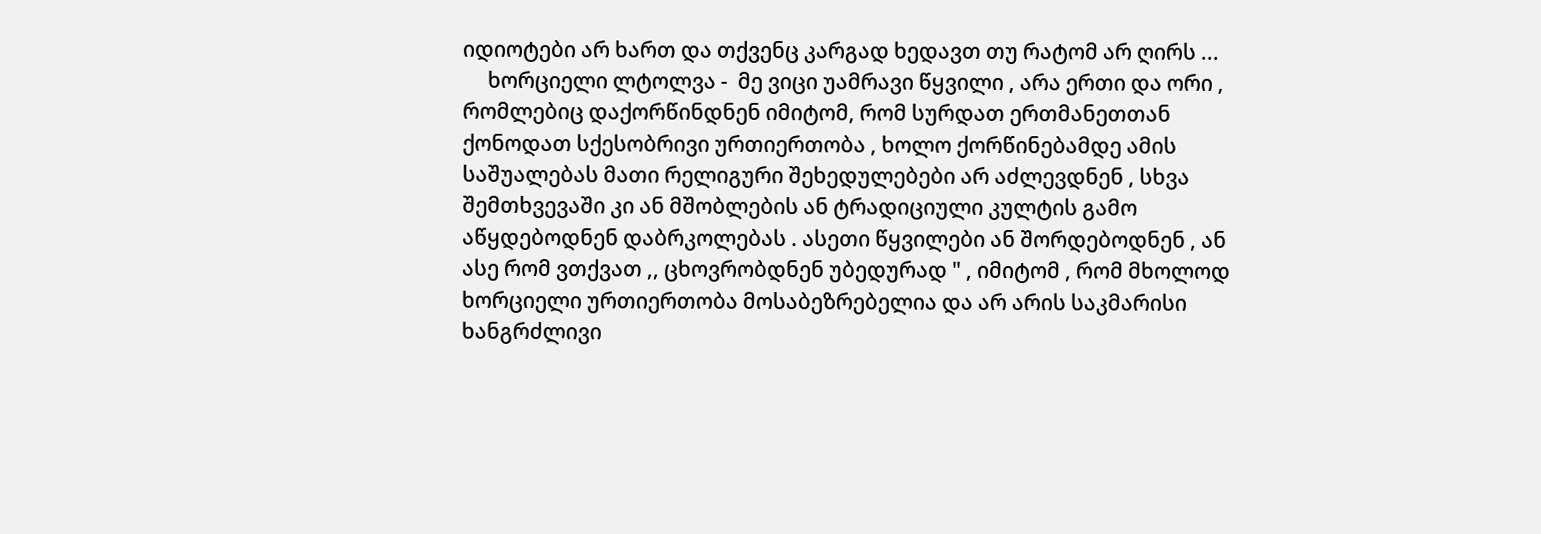იდიოტები არ ხართ და თქვენც კარგად ხედავთ თუ რატომ არ ღირს ...
     ხორციელი ლტოლვა -  მე ვიცი უამრავი წყვილი , არა ერთი და ორი , რომლებიც დაქორწინდნენ იმიტომ, რომ სურდათ ერთმანეთთან ქონოდათ სქესობრივი ურთიერთობა , ხოლო ქორწინებამდე ამის საშუალებას მათი რელიგური შეხედულებები არ აძლევდნენ , სხვა შემთხვევაში კი ან მშობლების ან ტრადიციული კულტის გამო აწყდებოდნენ დაბრკოლებას . ასეთი წყვილები ან შორდებოდნენ , ან ასე რომ ვთქვათ ,, ცხოვრობდნენ უბედურად " , იმიტომ , რომ მხოლოდ ხორციელი ურთიერთობა მოსაბეზრებელია და არ არის საკმარისი ხანგრძლივი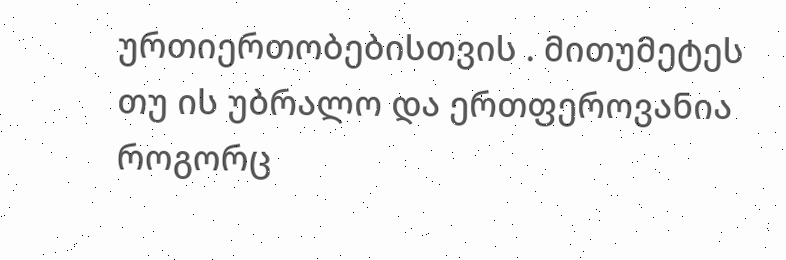ურთიერთობებისთვის . მითუმეტეს თუ ის უბრალო და ერთფეროვანია როგორც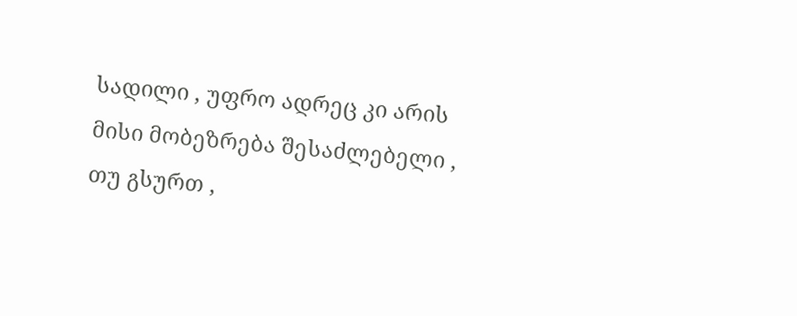სადილი , უფრო ადრეც კი არის მისი მობეზრება შესაძლებელი , თუ გსურთ ,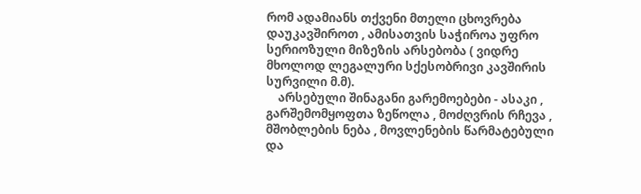რომ ადამიანს თქვენი მთელი ცხოვრება დაუკავშიროთ , ამისათვის საჭიროა უფრო სერიოზული მიზეზის არსებობა ( ვიდრე მხოლოდ ლეგალური სქესობრივი კავშირის სურვილი მ.მ).
    არსებული შინაგანი გარემოებები - ასაკი ,  გარშემომყოფთა ზეწოლა , მოძღვრის რჩევა , მშობლების ნება , მოვლენების წარმატებული და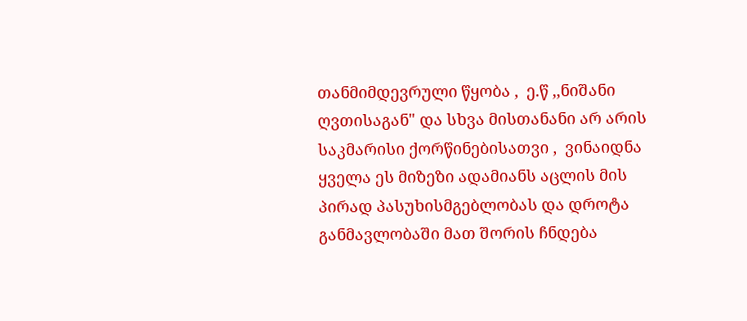თანმიმდევრული წყობა ,  ე.წ ,,ნიშანი ღვთისაგან" და სხვა მისთანანი არ არის საკმარისი ქორწინებისათვი ,  ვინაიდნა ყველა ეს მიზეზი ადამიანს აცლის მის პირად პასუხისმგებლობას და დროტა განმავლობაში მათ შორის ჩნდება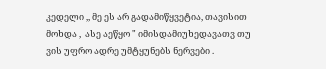კედელი ,, მე ეს არ გადამიწყვეტია, თავისით მოხდა ,  ასე აეწყო " იმისდამიუხედავათვ თუ ვის უფრო ადრე უმტყუნებს ნერვები .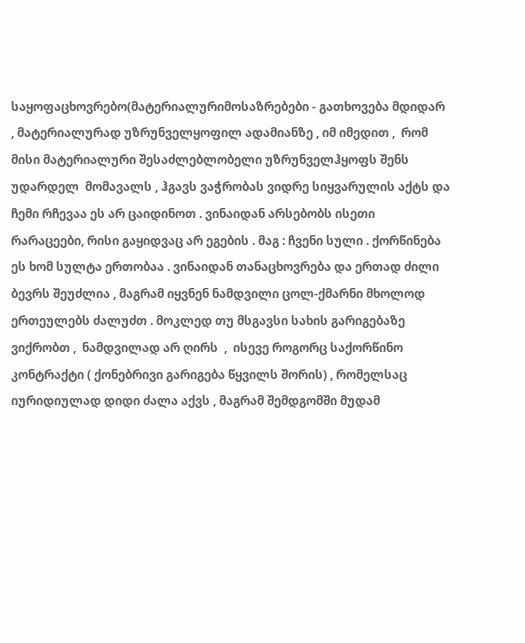საყოფაცხოვრებო(მატერიალურიმოსაზრებები - გათხოვება მდიდარ , მატერიალურად უზრუნველყოფილ ადამიანზე , იმ იმედით ,  რომ მისი მატერიალური შესაძლებლობელი უზრუნველჰყოფს შენს უდარდელ  მომავალს , ჰგავს ვაჭრობას ვიდრე სიყვარულის აქტს და ჩემი რჩევაა ეს არ ცაიდინოთ . ვინაიდან არსებობს ისეთი რარაცეები, რისი გაყიდვაც არ ეგების . მაგ : ჩვენი სული . ქორწინება ეს ხომ სულტა ერთობაა . ვინაიდან თანაცხოვრება და ერთად ძილი ბევრს შეუძლია , მაგრამ იყვნენ ნამდვილი ცოლ-ქმარნი მხოლოდ ერთეულებს ძალუძთ . მოკლედ თუ მსგავსი სახის გარიგებაზე ვიქრობთ ,  ნამდვილად არ ღირს  ,  ისევე როგორც საქორწინო კონტრაქტი ( ქონებრივი გარიგება წყვილს შორის) , რომელსაც იურიდიულად დიდი ძალა აქვს , მაგრამ შემდგომში მუდამ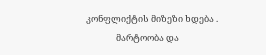კონფლიქტის მიზეზი ხდება .
               მარტოობა და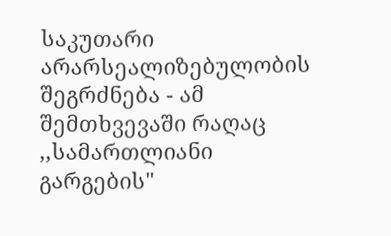საკუთარი არარსეალიზებულობის შეგრძნება - ამ შემთხვევაში რაღაც ,,სამართლიანი გარგების"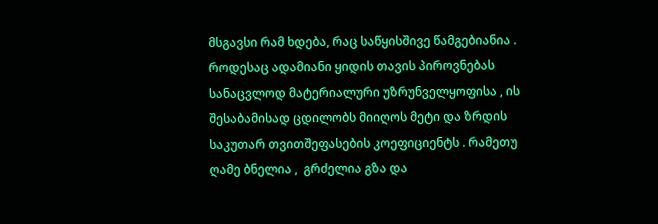მსგავსი რამ ხდება, რაც საწყისშივე წამგებიანია . როდესაც ადამიანი ყიდის თავის პიროვნებას სანაცვლოდ მატერიალური უზრუნველყოფისა , ის შესაბამისად ცდილობს მიიღოს მეტი და ზრდის საკუთარ თვითშეფასების კოეფიციენტს . რამეთუ ღამე ბნელია ,  გრძელია გზა და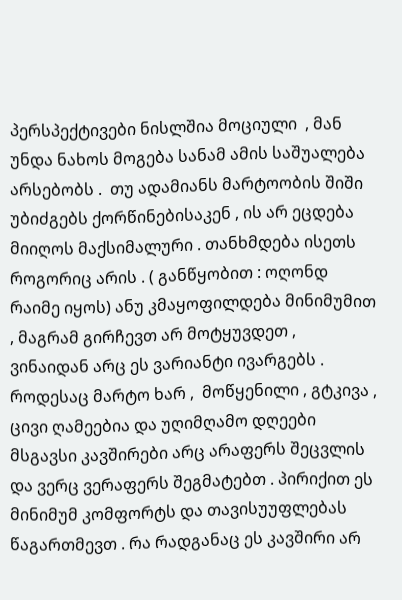პერსპექტივები ნისლშია მოციული  , მან უნდა ნახოს მოგება სანამ ამის საშუალება არსებობს .  თუ ადამიანს მარტოობის შიში უბიძგებს ქორწინებისაკენ , ის არ ეცდება მიიღოს მაქსიმალური . თანხმდება ისეთს როგორიც არის . ( განწყობით : ოღონდ რაიმე იყოს) ანუ კმაყოფილდება მინიმუმით , მაგრამ გირჩევთ არ მოტყუვდეთ , ვინაიდან არც ეს ვარიანტი ივარგებს . როდესაც მარტო ხარ ,  მოწყენილი , გტკივა ,  ცივი ღამეებია და უღიმღამო დღეები მსგავსი კავშირები არც არაფერს შეცვლის და ვერც ვერაფერს შეგმატებთ . პირიქით ეს მინიმუმ კომფორტს და თავისუუფლებას წაგართმევთ . რა რადგანაც ეს კავშირი არ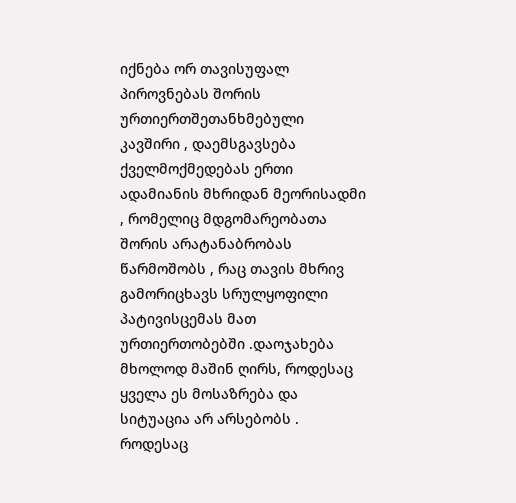იქნება ორ თავისუფალ პიროვნებას შორის ურთიერთშეთანხმებული  კავშირი , დაემსგავსება ქველმოქმედებას ერთი ადამიანის მხრიდან მეორისადმი , რომელიც მდგომარეობათა შორის არატანაბრობას წარმოშობს , რაც თავის მხრივ გამორიცხავს სრულყოფილი პატივისცემას მათ ურთიერთობებში .დაოჯახება მხოლოდ მაშინ ღირს, როდესაც ყველა ეს მოსაზრება და სიტუაცია არ არსებობს . როდესაც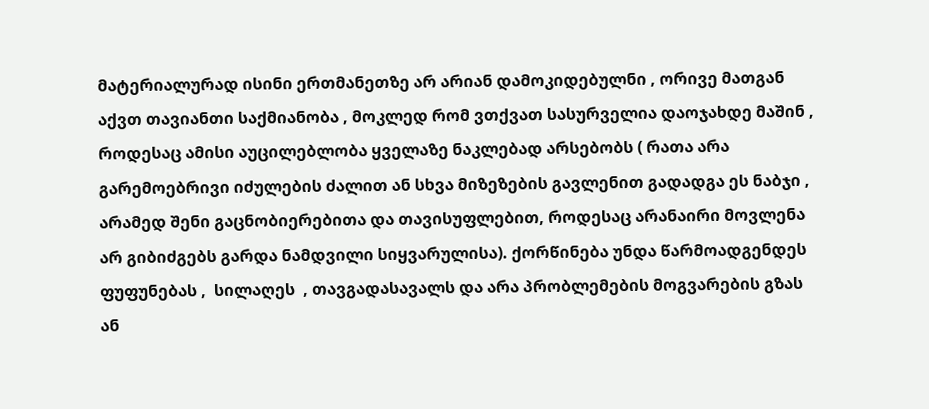მატერიალურად ისინი ერთმანეთზე არ არიან დამოკიდებულნი , ორივე მათგან აქვთ თავიანთი საქმიანობა , მოკლედ რომ ვთქვათ სასურველია დაოჯახდე მაშინ , როდესაც ამისი აუცილებლობა ყველაზე ნაკლებად არსებობს ( რათა არა გარემოებრივი იძულების ძალით ან სხვა მიზეზების გავლენით გადადგა ეს ნაბჯი , არამედ შენი გაცნობიერებითა და თავისუფლებით, როდესაც არანაირი მოვლენა არ გიბიძგებს გარდა ნამდვილი სიყვარულისა). ქორწინება უნდა წარმოადგენდეს ფუფუნებას ,  სილაღეს  , თავგადასავალს და არა პრობლემების მოგვარების გზას ან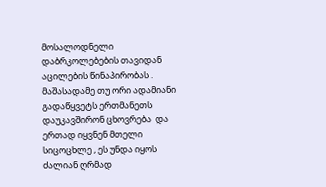მოსალოდნელი დაბრკოლებების თავიდან აცილების წინაპირობას . მაშასადამე თუ ორი ადამიანი გადაწყვეტს ერთმანეთს დაუკავშირონ ცხოვრება  და ერთად იყვნენ მთელი სიცოცხლე , ეს უნდა იყოს ძალიან ღრმად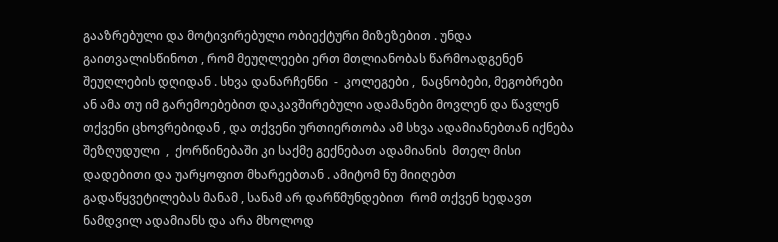გააზრებული და მოტივირებული ობიექტური მიზეზებით . უნდა გაითვალისწინოთ , რომ მეუღლეები ერთ მთლიანობას წარმოადგენენ შეუღლების დღიდან . სხვა დანარჩენნი  -  კოლეგები ,  ნაცნობები, მეგობრები  ან ამა თუ იმ გარემოებებით დაკავშირებული ადამანები მოვლენ და წავლენ თქვენი ცხოვრებიდან , და თქვენი ურთიერთობა ამ სხვა ადამიანებთან იქნება შეზღუდული  ,  ქორწინებაში კი საქმე გექნებათ ადამიანის  მთელ მისი დადებითი და უარყოფით მხარეებთან . ამიტომ ნუ მიიღებთ გადაწყვეტილებას მანამ , სანამ არ დარწმუნდებით  რომ თქვენ ხედავთ ნამდვილ ადამიანს და არა მხოლოდ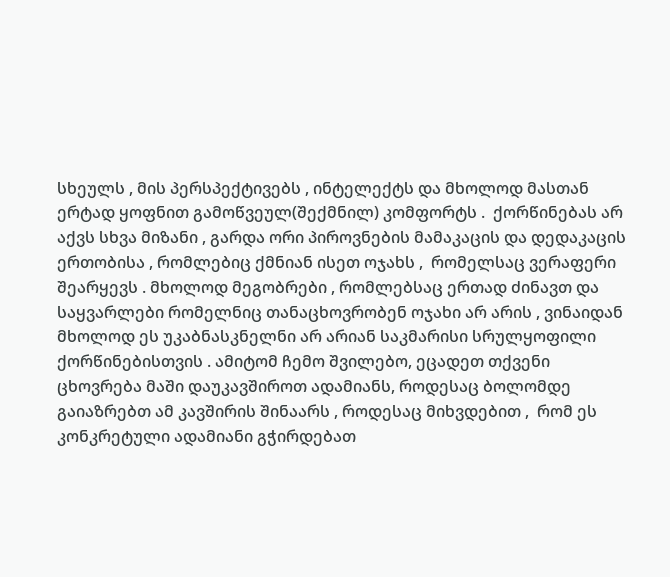სხეულს , მის პერსპექტივებს , ინტელექტს და მხოლოდ მასთან ერტად ყოფნით გამოწვეულ(შექმნილ) კომფორტს .  ქორწინებას არ აქვს სხვა მიზანი , გარდა ორი პიროვნების მამაკაცის და დედაკაცის ერთობისა , რომლებიც ქმნიან ისეთ ოჯახს ,  რომელსაც ვერაფერი შეარყევს . მხოლოდ მეგობრები , რომლებსაც ერთად ძინავთ და საყვარლები რომელნიც თანაცხოვრობენ ოჯახი არ არის , ვინაიდან მხოლოდ ეს უკაბნასკნელნი არ არიან საკმარისი სრულყოფილი ქორწინებისთვის . ამიტომ ჩემო შვილებო, ეცადეთ თქვენი ცხოვრება მაში დაუკავშიროთ ადამიანს, როდესაც ბოლომდე გაიაზრებთ ამ კავშირის შინაარს , როდესაც მიხვდებით ,  რომ ეს კონკრეტული ადამიანი გჭირდებათ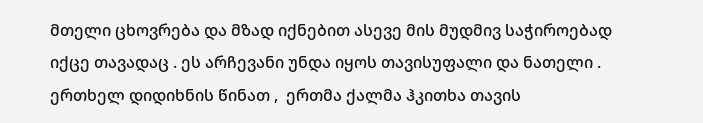მთელი ცხოვრება და მზად იქნებით ასევე მის მუდმივ საჭიროებად იქცე თავადაც . ეს არჩევანი უნდა იყოს თავისუფალი და ნათელი . ერთხელ დიდიხნის წინათ ,  ერთმა ქალმა ჰკითხა თავის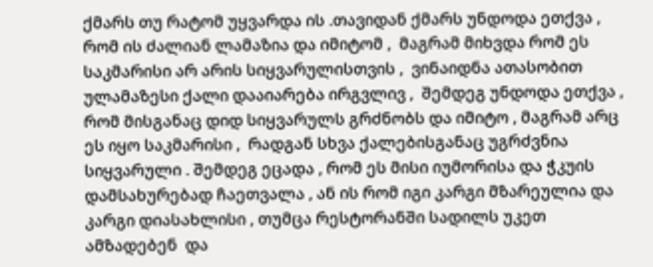ქმარს თუ რატომ უყვარდა ის .თავიდან ქმარს უნდოდა ეთქვა , რომ ის ძალიან ლამაზია და იმიტომ ,  მაგრამ მიხვდა რომ ეს საკმარისი არ არის სიყვარულისთვის ,  ვინაიდნა ათასობით ულამაზესი ქალი დააიარება ირგვლივ ,  შემდეგ უნდოდა ეთქვა , რომ მისგანაც დიდ სიყვარულს გრძნობს და იმიტო , მაგრამ არც ეს იყო საკმარისი ,  რადგან სხვა ქალებისგანაც უგრძვნია სიყვარული . შემდეგ ეცადა , რომ ეს მისი იუმორისა და ჭკუის დამსახურებად ჩაეთვალა , ან ის რომ იგი კარგი მზარეულია და კარგი დიასახლისი , თუმცა რესტორანში სადილს უკეთ ამზადებენ  და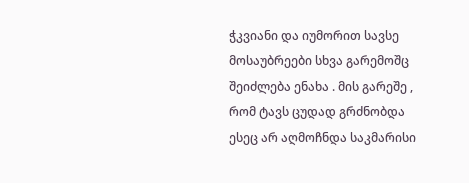ჭკვიანი და იუმორით სავსე მოსაუბრეები სხვა გარემოშც შეიძლება ენახა . მის გარეშე , რომ ტავს ცუდად გრძნობდა ესეც არ აღმოჩნდა საკმარისი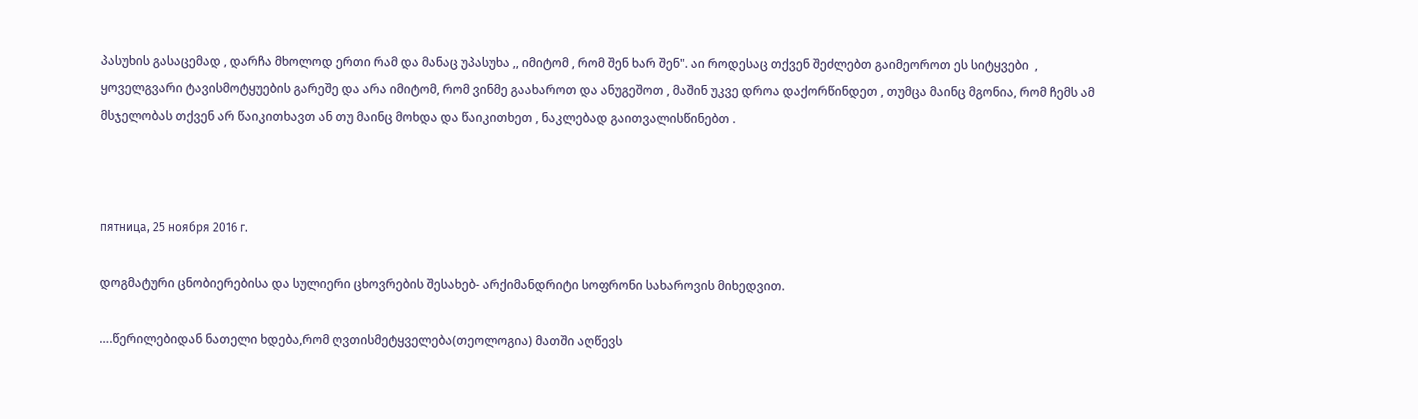პასუხის გასაცემად , დარჩა მხოლოდ ერთი რამ და მანაც უპასუხა ,, იმიტომ , რომ შენ ხარ შენ". აი როდესაც თქვენ შეძლებთ გაიმეოროთ ეს სიტყვები  , ყოველგვარი ტავისმოტყუების გარეშე და არა იმიტომ, რომ ვინმე გაახაროთ და ანუგეშოთ , მაშინ უკვე დროა დაქორწინდეთ , თუმცა მაინც მგონია, რომ ჩემს ამ მსჯელობას თქვენ არ წაიკითხავთ ან თუ მაინც მოხდა და წაიკითხეთ , ნაკლებად გაითვალისწინებთ .



пятница, 25 ноября 2016 г.

დოგმატური ცნობიერებისა და სულიერი ცხოვრების შესახებ- არქიმანდრიტი სოფრონი სახაროვის მიხედვით.

….წერილებიდან ნათელი ხდება,რომ ღვთისმეტყველება(თეოლოგია) მათში აღწევს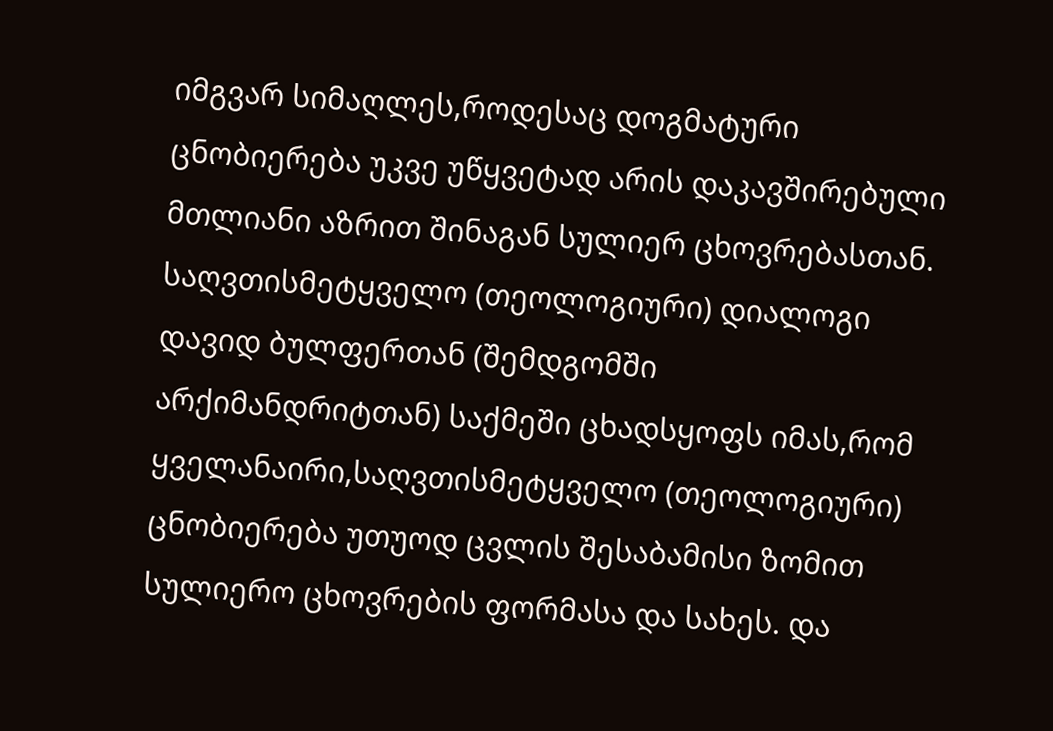იმგვარ სიმაღლეს,როდესაც დოგმატური ცნობიერება უკვე უწყვეტად არის დაკავშირებული მთლიანი აზრით შინაგან სულიერ ცხოვრებასთან. საღვთისმეტყველო (თეოლოგიური) დიალოგი დავიდ ბულფერთან (შემდგომში არქიმანდრიტთან) საქმეში ცხადსყოფს იმას,რომ ყველანაირი,საღვთისმეტყველო (თეოლოგიური) ცნობიერება უთუოდ ცვლის შესაბამისი ზომით სულიერო ცხოვრების ფორმასა და სახეს. და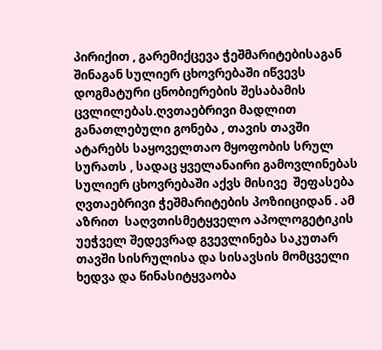პირიქით , გარემიქცევა ჭეშმარიტებისაგან შინაგან სულიერ ცხოვრებაში იწვევს დოგმატური ცნობიერების შესაბამის ცვლილებას.ღვთაებრივი მადლით  განათლებული გონება , თავის თავში ატარებს საყოველთაო მყოფობის სრულ სურათს , სადაც ყველანაირი გამოვლინებას სულიერ ცხოვრებაში აქვს მისივე  შეფასება ღვთაებრივი ჭეშმარიტების პოზიიციდან . ამ აზრით  საღვთისმეტყველო აპოლოგეტიკის უეჭველ შედევრად გვევლინება საკუთარ თავში სისრულისა და სისავსის მომცველი ხედვა და წინასიტყვაობა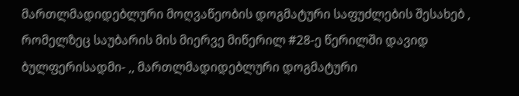მართლმადიდებლური მოღვაწეობის დოგმატური საფუძლების შესახებ , რომელზეც საუბარის მის მიერვე მიწერილ #28-ე წერილში დავიდ ბულფერისადმი- ,, მართლმადიდებლური დოგმატური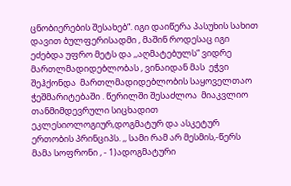ცნობიერების შესახებ“. იგი დაიწერა პასუხის სახით დავით ბულფერისადმი , მაშინ როდესაც იგი ეძებდა უფრო მეტს და ,,აღმატებულს“ ვიდრე მართლმადიდებლობას , ვინაიდან მას  ეჭვი შეჰქონდა  მართლმადიდებლობის საყოველთაო ჭეშმარიტებაში . წერილში შესაძლოა  მიაკვლიო თანმიმდევრული სიცხადით   ეკლესიოლოგიურ,დოგმატურ და ასკეტურ ერთობის პრინციპს. ,, სამი რამ არ მესმის,-წერს მამა სოფრონი , - 1)ადოგმატური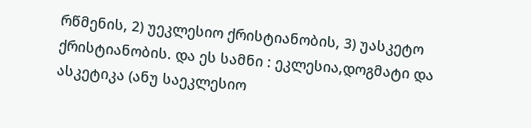რწმენის, 2) უეკლესიო ქრისტიანობის, 3) უასკეტო ქრისტიანობის. და ეს სამნი : ეკლესია,დოგმატი და ასკეტიკა (ანუ საეკლესიო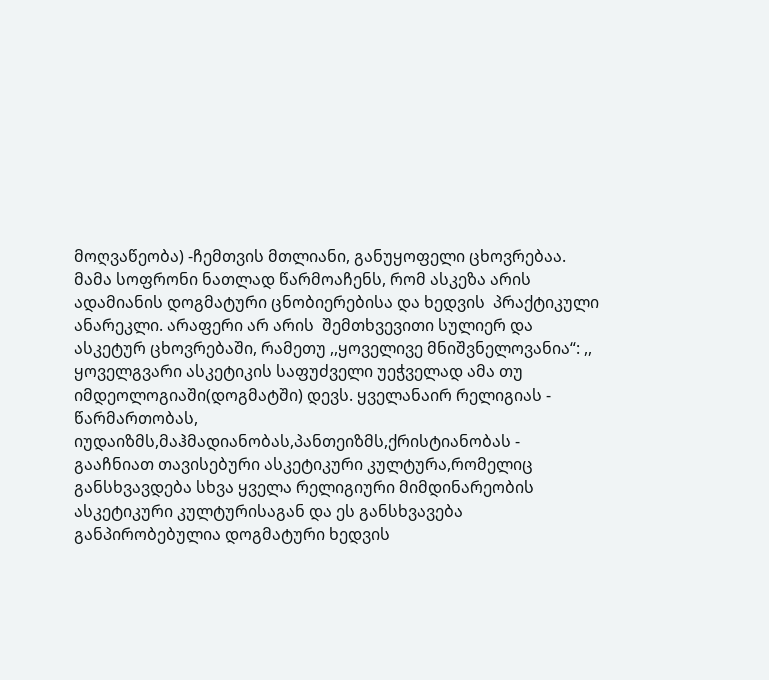მოღვაწეობა) -ჩემთვის მთლიანი, განუყოფელი ცხოვრებაა.
მამა სოფრონი ნათლად წარმოაჩენს, რომ ასკეზა არის ადამიანის დოგმატური ცნობიერებისა და ხედვის  პრაქტიკული ანარეკლი. არაფერი არ არის  შემთხვევითი სულიერ და ასკეტურ ცხოვრებაში, რამეთუ ,,ყოველივე მნიშვნელოვანია“: ,, ყოველგვარი ასკეტიკის საფუძველი უეჭველად ამა თუ იმდეოლოგიაში(დოგმატში) დევს. ყველანაირ რელიგიას - წარმართობას, იუდაიზმს,მაჰმადიანობას,პანთეიზმს,ქრისტიანობას - გააჩნიათ თავისებური ასკეტიკური კულტურა,რომელიც განსხვავდება სხვა ყველა რელიგიური მიმდინარეობის  ასკეტიკური კულტურისაგან და ეს განსხვავება განპირობებულია დოგმატური ხედვის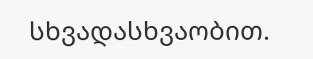სხვადასხვაობით.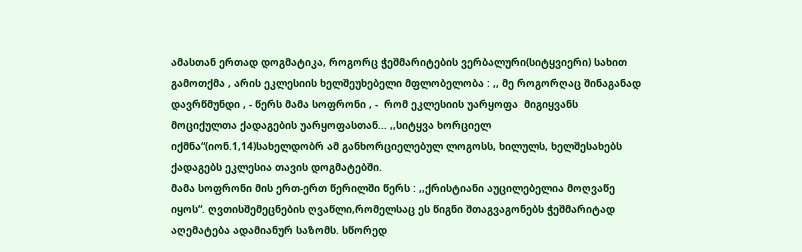ამასთან ერთად დოგმატიკა, როგორც ჭეშმარიტების ვერბალური(სიტყვიერი) სახით გამოთქმა , არის ეკლესიის ხელშეუხებელი მფლობელობა : ,, მე როგორღაც შინაგანად დავრწმუნდი , - წერს მამა სოფრონი , -  რომ ეკლესიის უარყოფა  მიგიყვანს მოციქულთა ქადაგების უარყოფასთან... ,,სიტყვა ხორციელ იქმნა“(იონ.1,14)სახელდობრ ამ განხორციელებულ ლოგოსს, ხილულს, ხელშესახებს  ქადაგებს ეკლესია თავის დოგმატებში.
მამა სოფრონი მის ერთ-ერთ წერილში წერს : ,,ქრისტიანი აუცილებელია მოღვაწე იყოს“. ღვთისშემეცნების ღვაწლი,რომელსაც ეს წიგნი შთაგვაგონებს ჭეშმარიტად აღემატება ადამიანურ საზომს. სწორედ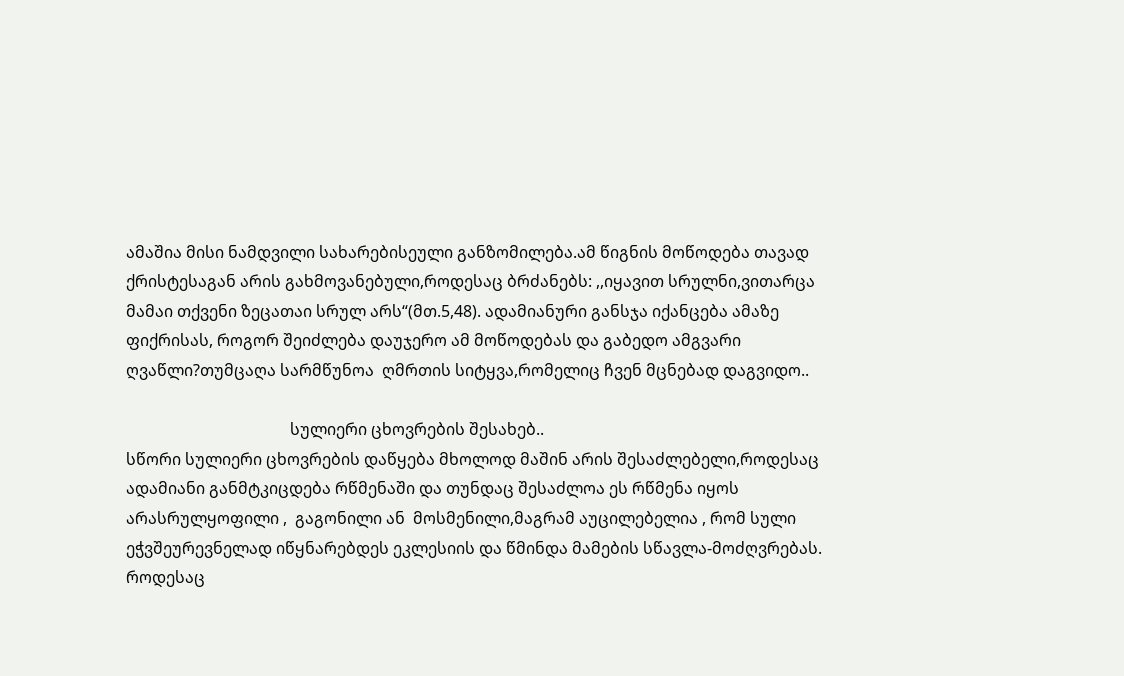ამაშია მისი ნამდვილი სახარებისეული განზომილება.ამ წიგნის მოწოდება თავად ქრისტესაგან არის გახმოვანებული,როდესაც ბრძანებს: ,,იყავით სრულნი,ვითარცა მამაი თქვენი ზეცათაი სრულ არს“(მთ.5,48). ადამიანური განსჯა იქანცება ამაზე ფიქრისას, როგორ შეიძლება დაუჯერო ამ მოწოდებას და გაბედო ამგვარი ღვაწლი?თუმცაღა სარმწუნოა  ღმრთის სიტყვა,რომელიც ჩვენ მცნებად დაგვიდო..

                                         სულიერი ცხოვრების შესახებ..
სწორი სულიერი ცხოვრების დაწყება მხოლოდ მაშინ არის შესაძლებელი,როდესაც ადამიანი განმტკიცდება რწმენაში და თუნდაც შესაძლოა ეს რწმენა იყოს არასრულყოფილი ,  გაგონილი ან  მოსმენილი,მაგრამ აუცილებელია , რომ სული ეჭვშეურევნელად იწყნარებდეს ეკლესიის და წმინდა მამების სწავლა-მოძღვრებას. როდესაც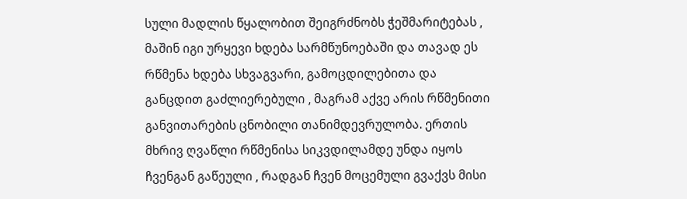სული მადლის წყალობით შეიგრძნობს ჭეშმარიტებას , მაშინ იგი ურყევი ხდება სარმწუნოებაში და თავად ეს რწმენა ხდება სხვაგვარი, გამოცდილებითა და განცდით გაძლიერებული , მაგრამ აქვე არის რწმენითი განვითარების ცნობილი თანიმდევრულობა. ერთის მხრივ ღვაწლი რწმენისა სიკვდილამდე უნდა იყოს ჩვენგან გაწეული , რადგან ჩვენ მოცემული გვაქვს მისი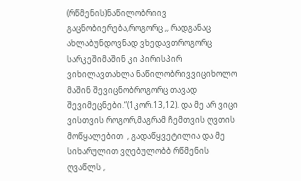(რწმენის)ნაწილობრიივ გაცნობიერება,როგორც ,, რადგანაც ახლაბუნდოვნად ვხედავთროგორც სარკეშიმაშინ კი პირისპირ ვიხილავთახლა ნაწილობრივვიციხოლო მაშინ შევიცნობროგორც თავად შევიმეცნები.“(1კორ.13,12). და მე არ ვიცი ვისთვის როგორ,მაგრამ ჩემთვის ღვთის მოწყალებით  , გადაწყვეტილია და მე სიხარულით ვღებულობბ რწმენის ღვაწლს ,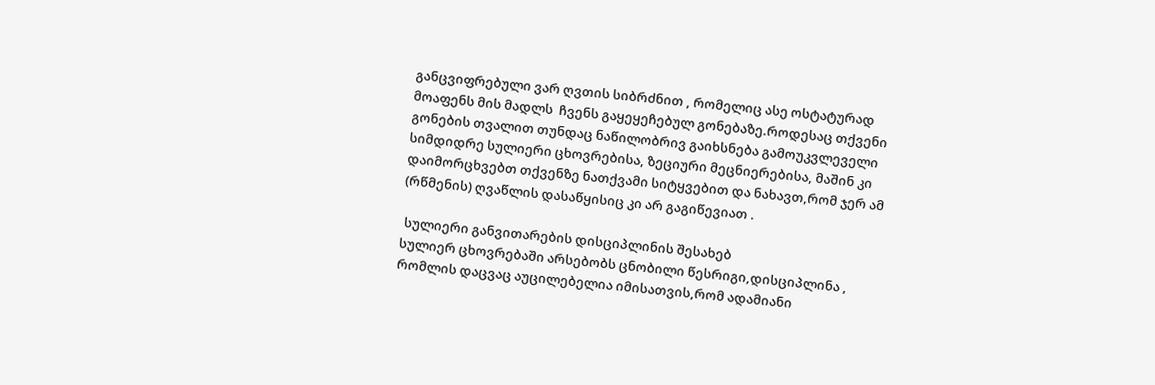განცვიფრებული ვარ ღვთის სიბრძნით , რომელიც ასე ოსტატურად მოაფენს მის მადლს  ჩვენს გაყეყეჩებულ გონებაზე.როდესაც თქვენი გონების თვალით თუნდაც ნაწილობრივ გაიხსნება გამოუკვლეველი სიმდიდრე სულიერი ცხოვრებისა, ზეციური მეცნიერებისა, მაშინ კი დაიმორცხვებთ თქვენზე ნათქვამი სიტყვებით და ნახავთ,რომ ჯერ ამ (რწმენის) ღვაწლის დასაწყისიც კი არ გაგიწევიათ .

 სულიერი განვითარების დისციპლინის შესახებ
სულიერ ცხოვრებაში არსებობს ცნობილი წესრიგი,დისციპლინა , რომლის დაცვაც აუცილებელია იმისათვის,რომ ადამიანი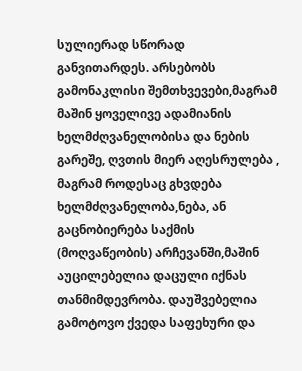სულიერად სწორად განვითარდეს. არსებობს გამონაკლისი შემთხვევები,მაგრამ მაშინ ყოველივე ადამიანის ხელმძღვანელობისა და ნების გარეშე, ღვთის მიერ აღესრულება , მაგრამ როდესაც გხვდება ხელმძღვანელობა,ნება, ან გაცნობიერება საქმის (მოღვაწეობის) არჩევანში,მაშინ აუცილებელია დაცული იქნას თანმიმდევრობა. დაუშვებელია გამოტოვო ქვედა საფეხური და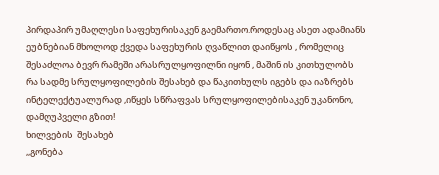პირდაპირ უმაღლესი საფეხურისაკენ გაემართო.როდესაც ასეთ ადამიანს ეუბნებიან მხოლოდ ქვედა საფეხურის ღვაწლით დაიწყოს , რომელიც შესაძლოა ბევრ რამეში არასრულყოფილნი იყონ , მაშინ ის კითხულობს რა სადმე სრულყოფილების შესახებ და წაკითხულს იგებს და იაზრებს ინტელექტუალურად ,იწყეს სწრაფვას სრულყოფილებისაკენ უკანონო, დამღუპველი გზით!
ხილვების  შესახებ
,,გონება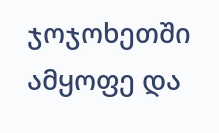ჯოჯოხეთში ამყოფე და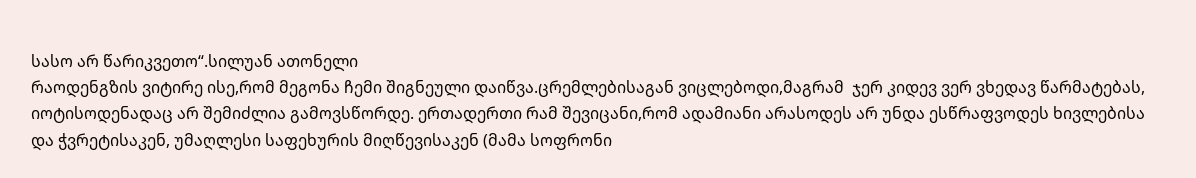სასო არ წარიკვეთო“.სილუან ათონელი
რაოდენგზის ვიტირე ისე,რომ მეგონა ჩემი შიგნეული დაიწვა.ცრემლებისაგან ვიცლებოდი,მაგრამ  ჯერ კიდევ ვერ ვხედავ წარმატებას, იოტისოდენადაც არ შემიძლია გამოვსწორდე. ერთადერთი რამ შევიცანი,რომ ადამიანი არასოდეს არ უნდა ესწრაფვოდეს ხივლებისა და ჭვრეტისაკენ, უმაღლესი საფეხურის მიღწევისაკენ (მამა სოფრონი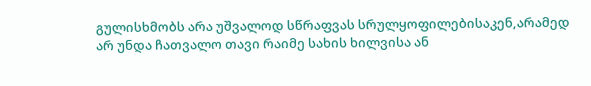გულისხმობს არა უშვალოდ სწრაფვას სრულყოფილებისაკენ,არამედ არ უნდა ჩათვალო თავი რაიმე სახის ხილვისა ან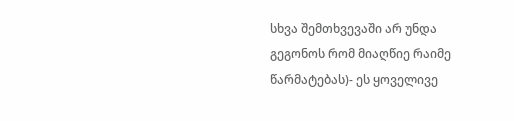სხვა შემთხვევაში არ უნდა გეგონოს რომ მიაღწიე რაიმე წარმატებას)- ეს ყოველივე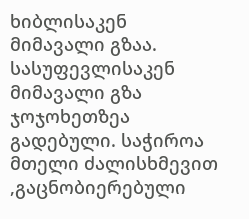ხიბლისაკენ მიმავალი გზაა. სასუფევლისაკენ მიმავალი გზა ჯოჯოხეთზეა გადებული. საჭიროა მთელი ძალისხმევით ,გაცნობიერებული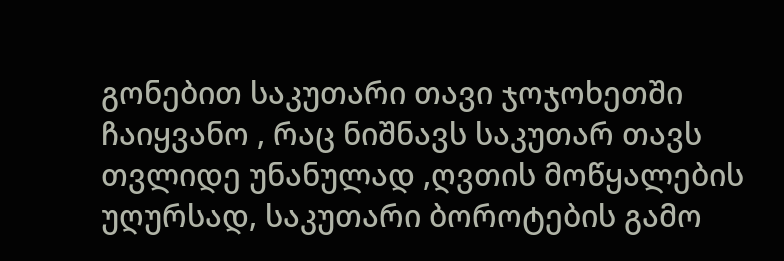გონებით საკუთარი თავი ჯოჯოხეთში ჩაიყვანო , რაც ნიშნავს საკუთარ თავს თვლიდე უნანულად ,ღვთის მოწყალების უღურსად, საკუთარი ბოროტების გამო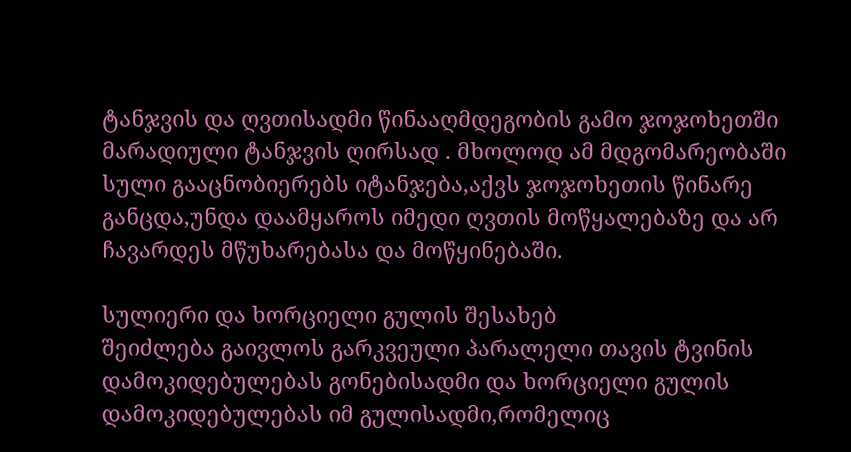ტანჯვის და ღვთისადმი წინააღმდეგობის გამო ჯოჯოხეთში მარადიული ტანჯვის ღირსად . მხოლოდ ამ მდგომარეობაში სული გააცნობიერებს იტანჯება,აქვს ჯოჯოხეთის წინარე განცდა,უნდა დაამყაროს იმედი ღვთის მოწყალებაზე და არ ჩავარდეს მწუხარებასა და მოწყინებაში.

სულიერი და ხორციელი გულის შესახებ
შეიძლება გაივლოს გარკვეული პარალელი თავის ტვინის დამოკიდებულებას გონებისადმი და ხორციელი გულის დამოკიდებულებას იმ გულისადმი,რომელიც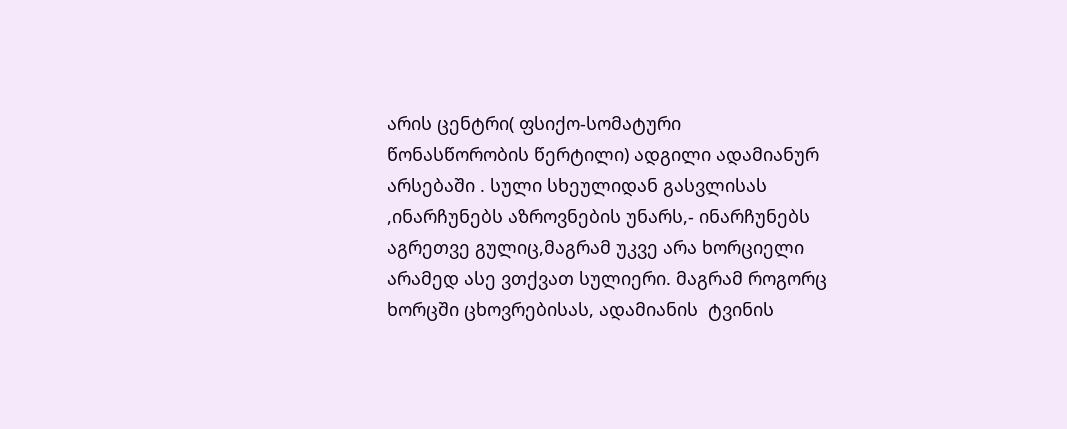არის ცენტრი( ფსიქო-სომატური წონასწორობის წერტილი) ადგილი ადამიანურ არსებაში . სული სხეულიდან გასვლისას ,ინარჩუნებს აზროვნების უნარს,- ინარჩუნებს აგრეთვე გულიც,მაგრამ უკვე არა ხორციელი არამედ ასე ვთქვათ სულიერი. მაგრამ როგორც ხორცში ცხოვრებისას, ადამიანის  ტვინის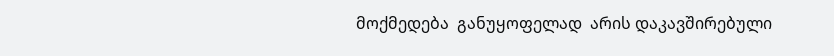მოქმედება  განუყოფელად  არის დაკავშირებული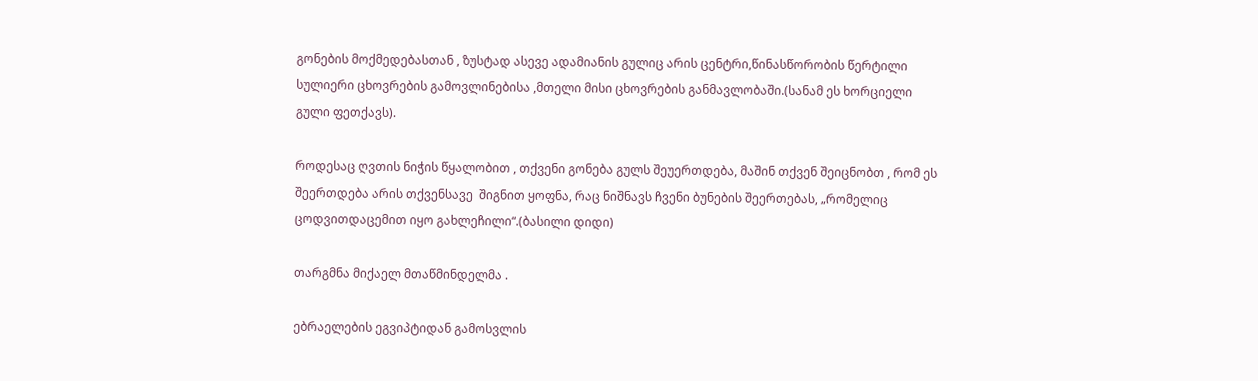გონების მოქმედებასთან , ზუსტად ასევე ადამიანის გულიც არის ცენტრი,წინასწორობის წერტილი  სულიერი ცხოვრების გამოვლინებისა ,მთელი მისი ცხოვრების განმავლობაში.(სანამ ეს ხორციელი გული ფეთქავს).

როდესაც ღვთის ნიჭის წყალობით , თქვენი გონება გულს შეუერთდება, მაშინ თქვენ შეიცნობთ , რომ ეს შეერთდება არის თქვენსავე  შიგნით ყოფნა, რაც ნიშნავს ჩვენი ბუნების შეერთებას, „რომელიც ცოდვითდაცემით იყო გახლეჩილი“.(ბასილი დიდი)

თარგმნა მიქაელ მთაწმინდელმა .

ებრაელების ეგვიპტიდან გამოსვლის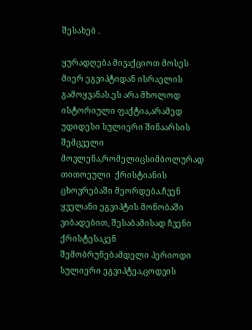შესახებ .

ყურადღება მივაქციოთ მოსეს მიერ ეგვიპტიდან ისრაელის გამოყვანას.ეს არა მხოლოდ ისტორიული ფაქტია,არამედ უდიდესი სულიერი შინაარსის შემცველი მოვლენა,რომელიცსიმბოლურად  თითოეული  ქრისტიანის ცხოვრებაში მეორდება.ჩვენ ყველანი ეგვიპტის მონობაში ვიბადებით, შესაბამისად ჩვენი ქრისტესაკენ  შემობრუნებამდელი პერიოდი სულიერი ეგვიპტეა,ცოდვის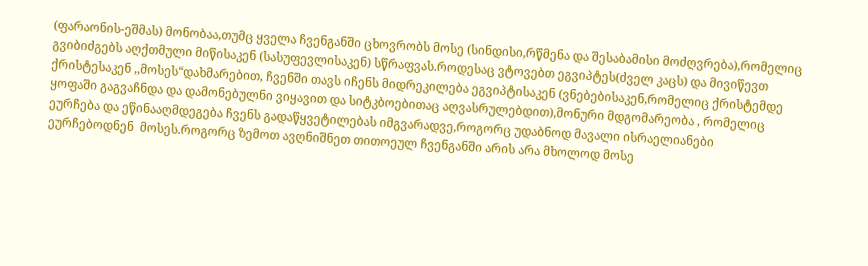(ფარაონის-ეშმას) მონობაა,თუმც ყველა ჩვენგანში ცხოვრობს მოსე (სინდისი,რწმენა და შესაბამისი მოძღვრება),რომელიც გვიბიძგებს აღქთმული მიწისაკენ (სასუფევლისაკენ) სწრაფვას.როდესაც ვტოვებთ ეგვიპტეს(ძველ კაცს) და მივიწევთ ქრისტესაკენ ,,მოსეს“დახმარებით, ჩვენში თავს იჩენს მიდრეკილება ეგვიპტისაკენ (ვნებებისაკენ,რომელიც ქრისტემდე ყოფაში გაგვაჩნდა და დამონებულნი ვიყავით და სიტკბოებითაც აღვასრულებდით),მონური მდგომარეობა , რომელიც ეურჩება და ეწინააღმდეგება ჩვენს გადაწყვეტილებას იმგვარადვე,როგორც უდაბნოდ მავალი ისრაელიანები   ეურჩებოდნენ  მოსეს.როგორც ზემოთ ავღნიშნეთ თითოეულ ჩვენგანში არის არა მხოლოდ მოსე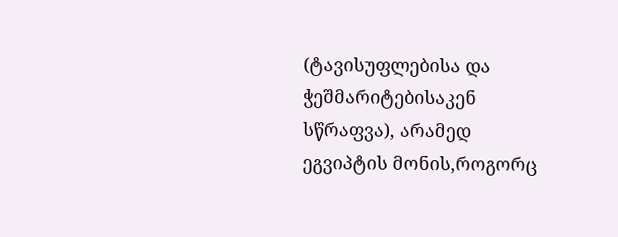(ტავისუფლებისა და ჭეშმარიტებისაკენ სწრაფვა), არამედ ეგვიპტის მონის,როგორც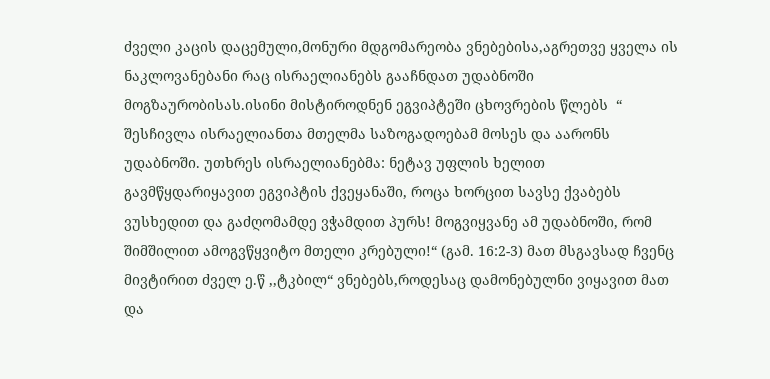ძველი კაცის დაცემული,მონური მდგომარეობა ვნებებისა,აგრეთვე ყველა ის ნაკლოვანებანი რაც ისრაელიანებს გააჩნდათ უდაბნოში მოგზაურობისას.ისინი მისტიროდნენ ეგვიპტეში ცხოვრების წლებს  “ შესჩივლა ისრაელიანთა მთელმა საზოგადოებამ მოსეს და აარონს უდაბნოში. უთხრეს ისრაელიანებმა: ნეტავ უფლის ხელით გავმწყდარიყავით ეგვიპტის ქვეყანაში, როცა ხორცით სავსე ქვაბებს ვუსხედით და გაძღომამდე ვჭამდით პურს! მოგვიყვანე ამ უდაბნოში, რომ შიმშილით ამოგვწყვიტო მთელი კრებული!“ (გამ. 16:2-3) მათ მსგავსად ჩვენც მივტირით ძველ ე.წ ,,ტკბილ“ ვნებებს,როდესაც დამონებულნი ვიყავით მათ და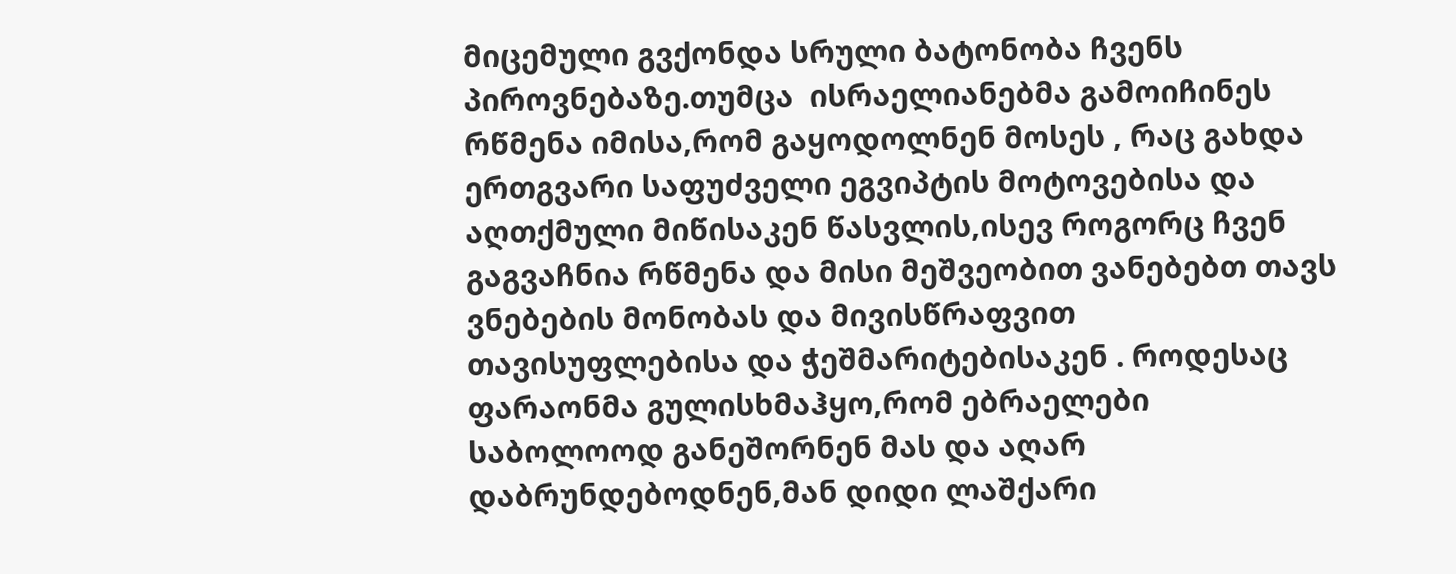მიცემული გვქონდა სრული ბატონობა ჩვენს პიროვნებაზე.თუმცა  ისრაელიანებმა გამოიჩინეს რწმენა იმისა,რომ გაყოდოლნენ მოსეს , რაც გახდა ერთგვარი საფუძველი ეგვიპტის მოტოვებისა და აღთქმული მიწისაკენ წასვლის,ისევ როგორც ჩვენ გაგვაჩნია რწმენა და მისი მეშვეობით ვანებებთ თავს ვნებების მონობას და მივისწრაფვით თავისუფლებისა და ჭეშმარიტებისაკენ . როდესაც ფარაონმა გულისხმაჰყო,რომ ებრაელები საბოლოოდ განეშორნენ მას და აღარ დაბრუნდებოდნენ,მან დიდი ლაშქარი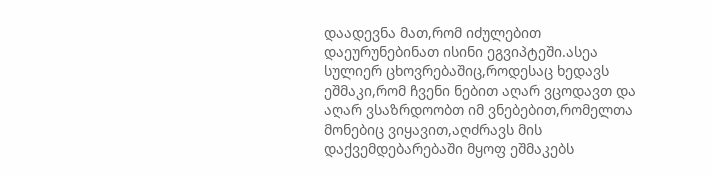დაადევნა მათ,რომ იძულებით დაეურუნებინათ ისინი ეგვიპტეში.ასეა სულიერ ცხოვრებაშიც,როდესაც ხედავს ეშმაკი,რომ ჩვენი ნებით აღარ ვცოდავთ და აღარ ვსაზრდოობთ იმ ვნებებით,რომელთა მონებიც ვიყავით,აღძრავს მის დაქვემდებარებაში მყოფ ეშმაკებს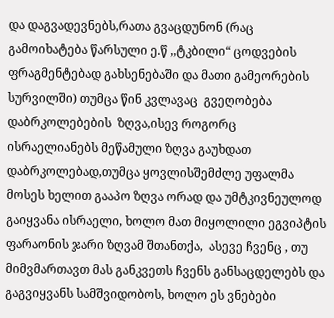და დაგვადევნებს,რათა გვაცდუნონ (რაც გამოიხატება წარსული ე.წ ,,ტკბილი“ ცოდვების ფრაგმენტებად გახსენებაში და მათი გამეორების სურვილში) თუმცა წინ კვლავაც  გვეღობება დაბრკოლებების  ზღვა,ისევ როგორც ისრაელიანებს მეწამული ზღვა გაუხდათ დაბრკოლებად,თუმცა ყოვლისშემძლე უფალმა მოსეს ხელით გააპო ზღვა ორად და უმტკივნეულოდ გაიყვანა ისრაელი, ხოლო მათ მიყოლილი ეგვიპტის ფარაონის ჯარი ზღვამ შთანთქა,  ასევე ჩვენც , თუ მიმვმართავთ მას განკვეთს ჩვენს განსაცდელებს და გაგვიყვანს სამშვიდობოს, ხოლო ეს ვნებები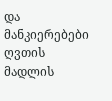და მანკიერებები ღვთის მადლის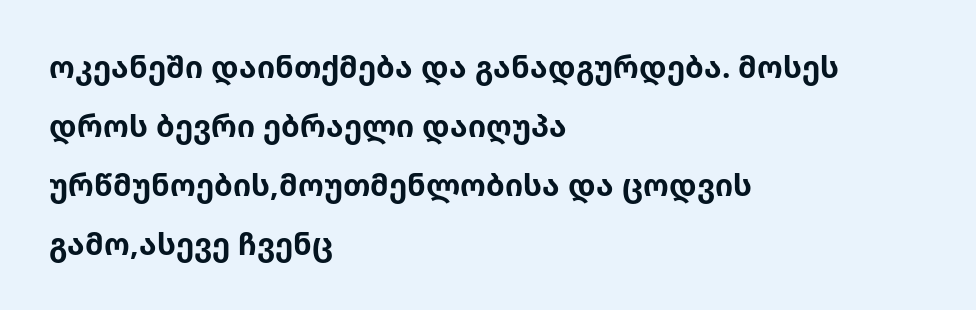ოკეანეში დაინთქმება და განადგურდება. მოსეს დროს ბევრი ებრაელი დაიღუპა ურწმუნოების,მოუთმენლობისა და ცოდვის გამო,ასევე ჩვენც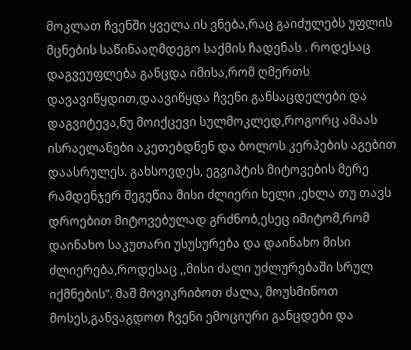მოკლათ ჩვენში ყველა ის ვნება,რაც გაიძულებს უფლის მცნების საწინააღმდეგო საქმის ჩადენას . როდესაც დაგვეუფლება განცდა იმისა,რომ ღმერთს დავავიწყდით,დაავიწყდა ჩვენი განსაცდელები და დაგვიტევა,ნუ მოიქცევი სულმოკლედ,როგორც ამაას ისრაელანები აკეთებდნენ და ბოლოს კერპების აგებით დაასრულეს. გახსოვდეს, ეგვიპტის მიტოვების მერე რამდენჯერ შეგეწია მისი ძლიერი ხელი ,ეხლა თუ თავს დროებით მიტოვებულად გრძნობ,ესეც იმიტომ,რომ დაინახო საკუთარი უსუსურება და დაინახო მისი ძლიერება,როდესაც ,,მისი ძალი უძლურებაში სრულ იქმნების“. მაშ მოვიკრიბოთ ძალა, მოუსმინოთ მოსეს,განვაგდოთ ჩვენი ემოციური განცდები და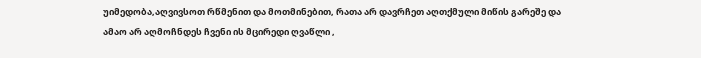უიმედობა,აღვივსოთ რწმენით და მოთმინებით, რათა არ დავრჩეთ აღთქმული მიწის გარეშე და ამაო არ აღმოჩნდეს ჩვენი ის მცირედი ღვაწლი ,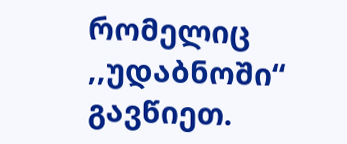რომელიც ,,უდაბნოში“ გავწიეთ.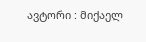ავტორი : მიქაელ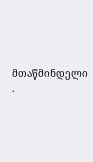მთაწმინდელი .